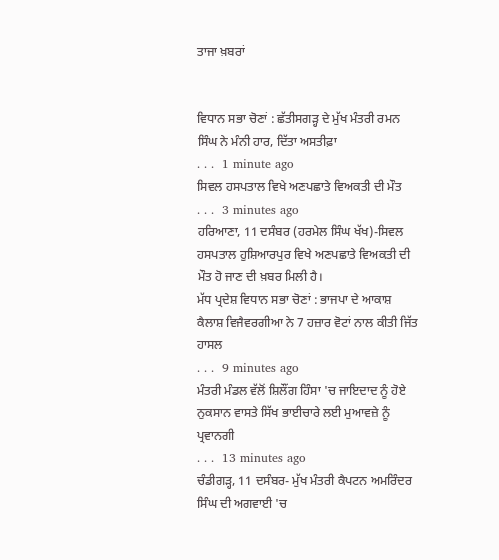ਤਾਜਾ ਖ਼ਬਰਾਂ


ਵਿਧਾਨ ਸਭਾ ਚੋਣਾਂ : ਛੱਤੀਸਗੜ੍ਹ ਦੇ ਮੁੱਖ ਮੰਤਰੀ ਰਮਨ ਸਿੰਘ ਨੇ ਮੰਨੀ ਹਾਰ, ਦਿੱਤਾ ਅਸਤੀਫ਼ਾ
. . .  1 minute ago
ਸਿਵਲ ਹਸਪਤਾਲ ਵਿਖੇ ਅਣਪਛਾਤੇ ਵਿਅਕਤੀ ਦੀ ਮੌਤ
. . .  3 minutes ago
ਹਰਿਆਣਾ, 11 ਦਸੰਬਰ (ਹਰਮੇਲ ਸਿੰਘ ਖੱਖ)-ਸਿਵਲ ਹਸਪਤਾਲ ਹੁਸ਼ਿਆਰਪੁਰ ਵਿਖੇ ਅਣਪਛਾਤੇ ਵਿਅਕਤੀ ਦੀ ਮੌਤ ਹੋ ਜਾਣ ਦੀ ਖ਼ਬਰ ਮਿਲੀ ਹੈ।
ਮੱਧ ਪ੍ਰਦੇਸ਼ ਵਿਧਾਨ ਸਭਾ ਚੋਣਾਂ : ਭਾਜਪਾ ਦੇ ਆਕਾਸ਼ ਕੈਲਾਸ਼ ਵਿਜੈਵਰਗੀਆ ਨੇ 7 ਹਜ਼ਾਰ ਵੋਟਾਂ ਨਾਲ ਕੀਤੀ ਜਿੱਤ ਹਾਸਲ
. . .  9 minutes ago
ਮੰਤਰੀ ਮੰਡਲ ਵੱਲੋਂ ਸ਼ਿਲੌਂਗ ਹਿੰਸਾ 'ਚ ਜਾਇਦਾਦ ਨੂੰ ਹੋਏ ਨੁਕਸਾਨ ਵਾਸਤੇ ਸਿੱਖ ਭਾਈਚਾਰੇ ਲਈ ਮੁਆਵਜ਼ੇ ਨੂੰ ਪ੍ਰਵਾਨਗੀ
. . .  13 minutes ago
ਚੰਡੀਗੜ੍ਹ, 11 ਦਸੰਬਰ- ਮੁੱਖ ਮੰਤਰੀ ਕੈਪਟਨ ਅਮਰਿੰਦਰ ਸਿੰਘ ਦੀ ਅਗਵਾਈ 'ਚ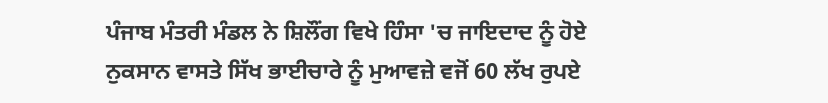ਪੰਜਾਬ ਮੰਤਰੀ ਮੰਡਲ ਨੇ ਸ਼ਿਲੌਂਗ ਵਿਖੇ ਹਿੰਸਾ 'ਚ ਜਾਇਦਾਦ ਨੂੰ ਹੋਏ ਨੁਕਸਾਨ ਵਾਸਤੇ ਸਿੱਖ ਭਾਈਚਾਰੇ ਨੂੰ ਮੁਆਵਜ਼ੇ ਵਜੋਂ 60 ਲੱਖ ਰੁਪਏ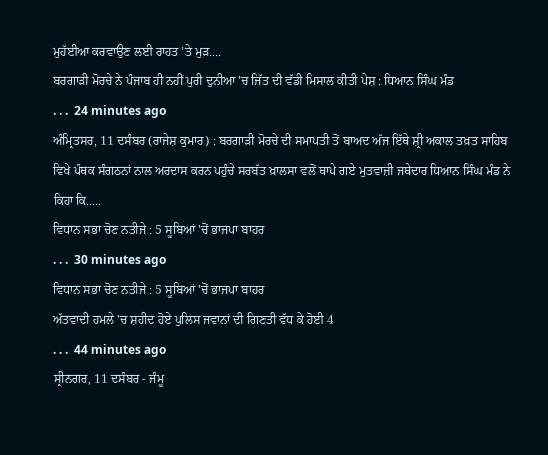ਮੁਹੱਈਆ ਕਰਵਾਉਣ ਲਈ ਰਾਹਤ 'ਤੇ ਮੁੜ....
ਬਰਗਾੜੀ ਮੋਰਚੇ ਨੇ ਪੰਜਾਬ ਹੀ ਨਹੀਂ ਪੁਰੀ ਦੁਨੀਆ 'ਚ ਜਿੱਤ ਦੀ ਵੱਡੀ ਮਿਸਾਲ ਕੀਤੀ ਪੇਸ਼ : ਧਿਆਨ ਸਿੰਘ ਮੰਡ
. . .  24 minutes ago
ਅੰਮ੍ਰਿਤਸਰ, 11 ਦਸੰਬਰ (ਰਾਜੇਸ਼ ਕੁਮਾਰ) : ਬਰਗਾੜੀ ਮੋਰਚੇ ਦੀ ਸਮਾਪਤੀ ਤੋਂ ਬਾਅਦ ਅੱਜ ਇੱਥੇ ਸ਼੍ਰੀ ਅਕਾਲ ਤਖ਼ਤ ਸਾਹਿਬ ਵਿਖੇ ਪੰਥਕ ਸੰਗਠਨਾਂ ਨਾਲ ਅਰਦਾਸ ਕਰਨ ਪਹੁੰਚੇ ਸਰਬੱਤ ਖ਼ਾਲਸਾ ਵਲੋਂ ਥਾਪੇ ਗਏ ਮੁਤਵਾਜ਼ੀ ਜਥੇਦਾਰ ਧਿਆਨ ਸਿੰਘ ਮੰਡ ਨੇ ਕਿਹਾ ਕਿ.....
ਵਿਧਾਨ ਸਭਾ ਚੋਣ ਨਤੀਜੇ : 5 ਸੂਬਿਆਂ 'ਚੋਂ ਭਾਜਪਾ ਬਾਹਰ
. . .  30 minutes ago
ਵਿਧਾਨ ਸਭਾ ਚੋਣ ਨਤੀਜੇ : 5 ਸੂਬਿਆਂ 'ਚੋਂ ਭਾਜਪਾ ਬਾਹਰ
ਅੱਤਵਾਦੀ ਹਮਲੇ 'ਚ ਸ਼ਹੀਦ ਹੋਏ ਪੁਲਿਸ ਜਵਾਨਾਂ ਦੀ ਗਿਣਤੀ ਵੱਧ ਕੇ ਹੋਈ 4
. . .  44 minutes ago
ਸ੍ਰੀਨਗਰ, 11 ਦਸੰਬਰ - ਜੰਮੂ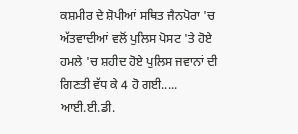ਕਸ਼ਮੀਰ ਦੇ ਸ਼ੋਪੀਆਂ ਸਥਿਤ ਜੈਨਪੋਰਾ 'ਚ ਅੱਤਵਾਦੀਆਂ ਵਲੋਂ ਪੁਲਿਸ ਪੋਸਟ 'ਤੇ ਹੋਏ ਹਮਲੇ 'ਚ ਸ਼ਹੀਦ ਹੋਏ ਪੁਲਿਸ ਜਵਾਨਾਂ ਦੀ ਗਿਣਤੀ ਵੱਧ ਕੇ 4 ਹੋ ਗਈ.....
ਆਈ.ਈ.ਡੀ.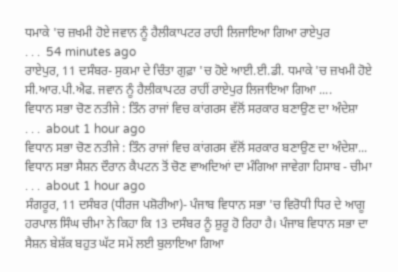ਧਮਾਕੇ 'ਚ ਜ਼ਖਮੀ ਹੋਏ ਜਵਾਨ ਨੂੰ ਹੈਲੀਕਾਪਟਰ ਰਾਹੀ ਲਿਜਾਇਆ ਗਿਆ ਰਾਏਪੁਰ
. . .  54 minutes ago
ਰਾਏਪੁਰ, 11 ਦਸੰਬਰ- ਸੁਕਮਾ ਦੇ ਚਿੰਤਾ ਗੁਫ਼ਾ 'ਚ ਹੋਏ ਆਈ.ਈ.ਡੀ. ਧਮਾਕੇ 'ਚ ਜ਼ਖਮੀ ਹੋਏ ਸੀ.ਆਰ.ਪੀ.ਐਫ. ਜਵਾਨ ਨੂੰ ਹੈਲੀਕਾਪਟਰ ਰਾਹੀਂ ਰਾਏਪੁਰ ਲਿਜਾਇਆ ਗਿਆ ....
ਵਿਧਾਨ ਸਭਾ ਚੋਣ ਨਤੀਜੇ : ਤਿੰਨ ਰਾਜਾਂ ਵਿਚ ਕਾਂਗਰਸ ਵੱਲੋਂ ਸਰਕਾਰ ਬਣਾਉਣ ਦਾ ਅੰਦੇਸ਼ਾ
. . .  about 1 hour ago
ਵਿਧਾਨ ਸਭਾ ਚੋਣ ਨਤੀਜੇ : ਤਿੰਨ ਰਾਜਾਂ ਵਿਚ ਕਾਂਗਰਸ ਵੱਲੋਂ ਸਰਕਾਰ ਬਣਾਉਣ ਦਾ ਅੰਦੇਸ਼ਾ...
ਵਿਧਾਨ ਸਭਾ ਸੈਸ਼ਨ ਦੌਰਾਨ ਕੈਪਟਨ ਤੋਂ ਚੋਣ ਵਾਅਦਿਆਂ ਦਾ ਮੰਗਿਆ ਜਾਵੇਗਾ ਹਿਸਾਬ - ਚੀਮਾ
. . .  about 1 hour ago
ਸੰਗਰੂਰ, 11 ਦਸੰਬਰ (ਧੀਰਜ ਪਸ਼ੋਰੀਆ)- ਪੰਜਾਬ ਵਿਧਾਨ ਸਭਾ 'ਚ ਵਿਰੋਧੀ ਧਿਰ ਦੇ ਆਗੂ ਹਰਪਾਲ ਸਿੰਘ ਚੀਮਾ ਨੇ ਕਿਹਾ ਕਿ 13 ਦਸੰਬਰ ਨੂੰ ਸ਼ੁਰੂ ਹੋ ਰਿਹਾ ਹੈ। ਪੰਜਾਬ ਵਿਧਾਨ ਸਭਾ ਦਾ ਸੈਸ਼ਨ ਬੇਸ਼ੱਕ ਬਹੁਤ ਘੱਟ ਸਮੇਂ ਲਈ ਬੁਲਾਇਆ ਗਿਆ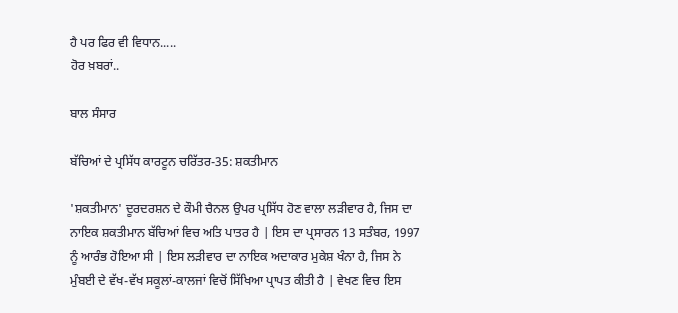ਹੈ ਪਰ ਫਿਰ ਵੀ ਵਿਧਾਨ.....
ਹੋਰ ਖ਼ਬਰਾਂ..

ਬਾਲ ਸੰਸਾਰ

ਬੱਚਿਆਂ ਦੇ ਪ੍ਰਸਿੱਧ ਕਾਰਟੂਨ ਚਰਿੱਤਰ-35: ਸ਼ਕਤੀਮਾਨ

'ਸ਼ਕਤੀਮਾਨ' ਦੂਰਦਰਸ਼ਨ ਦੇ ਕੌਮੀ ਚੈਨਲ ਉਪਰ ਪ੍ਰਸਿੱਧ ਹੋਣ ਵਾਲਾ ਲੜੀਵਾਰ ਹੈ, ਜਿਸ ਦਾ ਨਾਇਕ ਸ਼ਕਤੀਮਾਨ ਬੱਚਿਆਂ ਵਿਚ ਅਤਿ ਪਾਤਰ ਹੈ | ਇਸ ਦਾ ਪ੍ਰਸਾਰਨ 13 ਸਤੰਬਰ, 1997 ਨੂੰ ਆਰੰਭ ਹੋਇਆ ਸੀ | ਇਸ ਲੜੀਵਾਰ ਦਾ ਨਾਇਕ ਅਦਾਕਾਰ ਮੁਕੇਸ਼ ਖੰਨਾ ਹੈ, ਜਿਸ ਨੇ ਮੁੰਬਈ ਦੇ ਵੱਖ-ਵੱਖ ਸਕੂਲਾਂ-ਕਾਲਜਾਂ ਵਿਚੋਂ ਸਿੱਖਿਆ ਪ੍ਰਾਪਤ ਕੀਤੀ ਹੈ | ਵੇਖਣ ਵਿਚ ਇਸ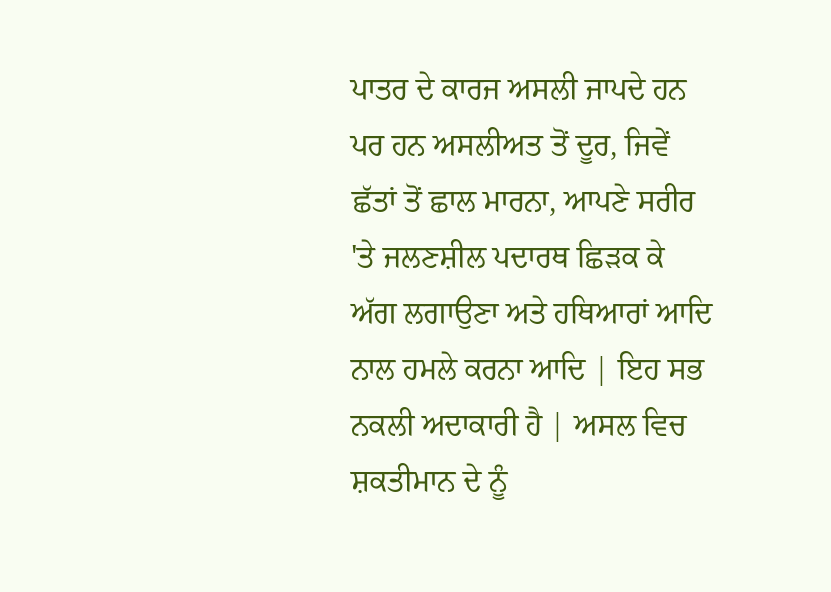ਪਾਤਰ ਦੇ ਕਾਰਜ ਅਸਲੀ ਜਾਪਦੇ ਹਨ ਪਰ ਹਨ ਅਸਲੀਅਤ ਤੋਂ ਦੂਰ, ਜਿਵੇਂ ਛੱਤਾਂ ਤੋਂ ਛਾਲ ਮਾਰਨਾ, ਆਪਣੇ ਸਰੀਰ 'ਤੇ ਜਲਣਸ਼ੀਲ ਪਦਾਰਥ ਛਿੜਕ ਕੇ ਅੱਗ ਲਗਾਉਣਾ ਅਤੇ ਹਥਿਆਰਾਂ ਆਦਿ ਨਾਲ ਹਮਲੇ ਕਰਨਾ ਆਦਿ | ਇਹ ਸਭ ਨਕਲੀ ਅਦਾਕਾਰੀ ਹੈ | ਅਸਲ ਵਿਚ ਸ਼ਕਤੀਮਾਨ ਦੇ ਨੂੰ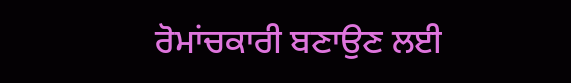ਰੋਮਾਂਚਕਾਰੀ ਬਣਾਉਣ ਲਈ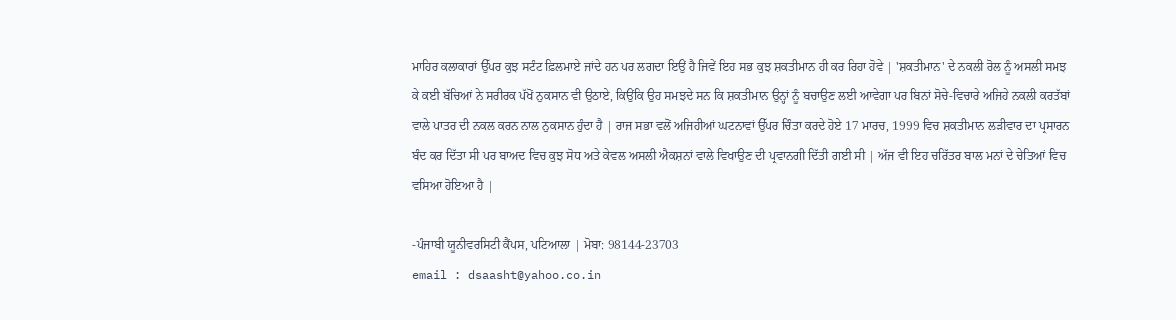ਮਾਹਿਰ ਕਲਾਕਾਰਾਂ ਉੱਪਰ ਕੁਝ ਸਟੰਟ ਫ਼ਿਲਮਾਏ ਜਾਂਦੇ ਹਨ ਪਰ ਲਗਦਾ ਇਉਂ ਹੈ ਜਿਵੇਂ ਇਹ ਸਭ ਕੁਝ ਸ਼ਕਤੀਮਾਨ ਹੀ ਕਰ ਰਿਹਾ ਹੋਵੇ | 'ਸ਼ਕਤੀਮਾਨ' ਦੇ ਨਕਲੀ ਰੋਲ ਨੂੰ ਅਸਲੀ ਸਮਝ ਕੇ ਕਈ ਬੱਚਿਆਂ ਨੇ ਸਰੀਰਕ ਪੱਖੋਂ ਨੁਕਸਾਨ ਵੀ ਉਠਾਏ, ਕਿਉਂਕਿ ਉਹ ਸਮਝਦੇ ਸਨ ਕਿ ਸ਼ਕਤੀਮਾਨ ਉਨ੍ਹਾਂ ਨੂੰ ਬਚਾਉਣ ਲਈ ਆਵੇਗਾ ਪਰ ਬਿਨਾਂ ਸੋਚੇ-ਵਿਚਾਰੇ ਅਜਿਹੇ ਨਕਲੀ ਕਰਤੱਬਾਂ ਵਾਲੇ ਪਾਤਰ ਦੀ ਨਕਲ ਕਰਨ ਨਾਲ ਨੁਕਸਾਨ ਹੁੰਦਾ ਹੈ | ਰਾਜ ਸਭਾ ਵਲੋਂ ਅਜਿਹੀਆਂ ਘਟਨਾਵਾਂ ਉੱਪਰ ਚਿੰਤਾ ਕਰਦੇ ਹੋਏ 17 ਮਾਰਚ, 1999 ਵਿਚ ਸ਼ਕਤੀਮਾਨ ਲੜੀਵਾਰ ਦਾ ਪ੍ਰਸਾਰਨ ਬੰਦ ਕਰ ਦਿੱਤਾ ਸੀ ਪਰ ਬਾਅਦ ਵਿਚ ਕੁਝ ਸੋਧ ਅਤੇ ਕੇਵਲ ਅਸਲੀ ਐਕਸ਼ਨਾਂ ਵਾਲੇ ਵਿਖਾਉਣ ਦੀ ਪ੍ਰਵਾਨਗੀ ਦਿੱਤੀ ਗਈ ਸੀ | ਅੱਜ ਵੀ ਇਹ ਚਰਿੱਤਰ ਬਾਲ ਮਨਾਂ ਦੇ ਚੇਤਿਆਂ ਵਿਚ ਵਸਿਆ ਹੋਇਆ ਹੈ |

-ਪੰਜਾਬੀ ਯੂਨੀਵਰਸਿਟੀ ਕੈਂਪਸ, ਪਟਿਆਲਾ | ਮੋਬਾ: 98144-23703
email : dsaasht@yahoo.co.in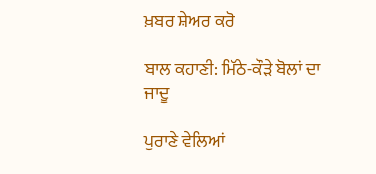ਖ਼ਬਰ ਸ਼ੇਅਰ ਕਰੋ

ਬਾਲ ਕਹਾਣੀ: ਮਿੱਠੇ-ਕੌੜੇ ਬੋਲਾਂ ਦਾ ਜਾਦੂ

ਪੁਰਾਣੇ ਵੇਲਿਆਂ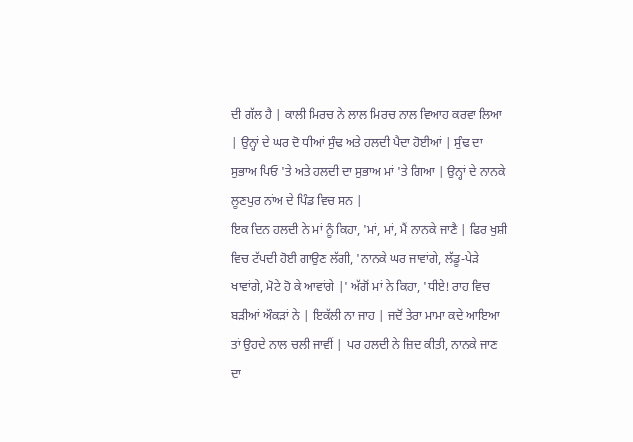ਦੀ ਗੱਲ ਹੈ | ਕਾਲੀ ਮਿਰਚ ਨੇ ਲਾਲ ਮਿਰਚ ਨਾਲ ਵਿਆਹ ਕਰਵਾ ਲਿਆ | ਉਨ੍ਹਾਂ ਦੇ ਘਰ ਦੋ ਧੀਆਂ ਸੁੰਢ ਅਤੇ ਹਲਦੀ ਪੈਦਾ ਹੋਈਆਂ | ਸੁੰਢ ਦਾ ਸੁਭਾਅ ਪਿਓ 'ਤੇ ਅਤੇ ਹਲਦੀ ਦਾ ਸੁਭਾਅ ਮਾਂ 'ਤੇ ਗਿਆ | ਉਨ੍ਹਾਂ ਦੇ ਨਾਨਕੇ ਲੂਣਪੁਰ ਨਾਂਅ ਦੇ ਪਿੰਡ ਵਿਚ ਸਨ |
ਇਕ ਦਿਨ ਹਲਦੀ ਨੇ ਮਾਂ ਨੂੰ ਕਿਹਾ, 'ਮਾਂ, ਮਾਂ, ਮੈਂ ਨਾਨਕੇ ਜਾਣੈ | ਫਿਰ ਖੁਸ਼ੀ ਵਿਚ ਟੱਪਦੀ ਹੋਈ ਗਾਉਣ ਲੱਗੀ, 'ਨਾਨਕੇ ਘਰ ਜਾਵਾਂਗੇ, ਲੱਡੂ-ਪੇੜੇ ਖਾਵਾਂਗੇ, ਮੋਟੇ ਹੋ ਕੇ ਆਵਾਂਗੇ |' ਅੱਗੋਂ ਮਾਂ ਨੇ ਕਿਹਾ, 'ਧੀਏ! ਰਾਹ ਵਿਚ ਬੜੀਆਂ ਔਕੜਾਂ ਨੇ | ਇਕੱਲੀ ਨਾ ਜਾਹ | ਜਦੋਂ ਤੇਰਾ ਮਾਮਾ ਕਦੇ ਆਇਆ ਤਾਂ ਉਹਦੇ ਨਾਲ ਚਲੀ ਜਾਵੀਂ | ਪਰ ਹਲਦੀ ਨੇ ਜ਼ਿਦ ਕੀਤੀ, ਨਾਨਕੇ ਜਾਣ ਦਾ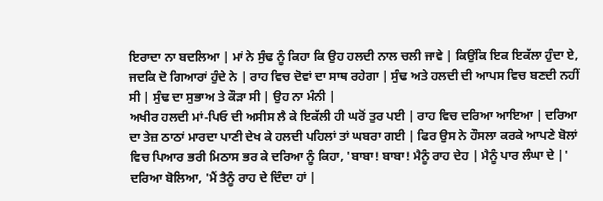ਇਰਾਦਾ ਨਾ ਬਦਲਿਆ | ਮਾਂ ਨੇ ਸੁੰਢ ਨੂੰ ਕਿਹਾ ਕਿ ਉਹ ਹਲਦੀ ਨਾਲ ਚਲੀ ਜਾਵੇ | ਕਿਉਂਕਿ ਇਕ ਇਕੱਲਾ ਹੁੰਦਾ ਏ, ਜਦਕਿ ਦੋ ਗਿਆਰਾਂ ਹੁੰਦੇ ਨੇ | ਰਾਹ ਵਿਚ ਦੋਵਾਂ ਦਾ ਸਾਥ ਰਹੇਗਾ | ਸੁੰਢ ਅਤੇ ਹਲਦੀ ਦੀ ਆਪਸ ਵਿਚ ਬਣਦੀ ਨਹੀਂ ਸੀ | ਸੁੰਢ ਦਾ ਸੁਭਾਅ ਤੇ ਕੌੜਾ ਸੀ | ਉਹ ਨਾ ਮੰਨੀ |
ਅਖੀਰ ਹਲਦੀ ਮਾਂ-ਪਿਓ ਦੀ ਅਸੀਸ ਲੈ ਕੇ ਇਕੱਲੀ ਹੀ ਘਰੋਂ ਤੁਰ ਪਈ | ਰਾਹ ਵਿਚ ਦਰਿਆ ਆਇਆ | ਦਰਿਆ ਦਾ ਤੇਜ਼ ਠਾਠਾਂ ਮਾਰਦਾ ਪਾਣੀ ਦੇਖ ਕੇ ਹਲਦੀ ਪਹਿਲਾਂ ਤਾਂ ਘਬਰਾ ਗਈ | ਫਿਰ ਉਸ ਨੇ ਹੌਸਲਾ ਕਰਕੇ ਆਪਣੇ ਬੋਲਾਂ ਵਿਚ ਪਿਆਰ ਭਰੀ ਮਿਠਾਸ ਭਰ ਕੇ ਦਰਿਆ ਨੂੰ ਕਿਹਾ, 'ਬਾਬਾ! ਬਾਬਾ! ਮੈਨੂੰ ਰਾਹ ਦੇਹ | ਮੈਨੂੰ ਪਾਰ ਲੰਘਾ ਦੇ |' ਦਰਿਆ ਬੋਲਿਆ, 'ਮੈਂ ਤੈਨੂੰ ਰਾਹ ਦੇ ਦਿੰਦਾ ਹਾਂ |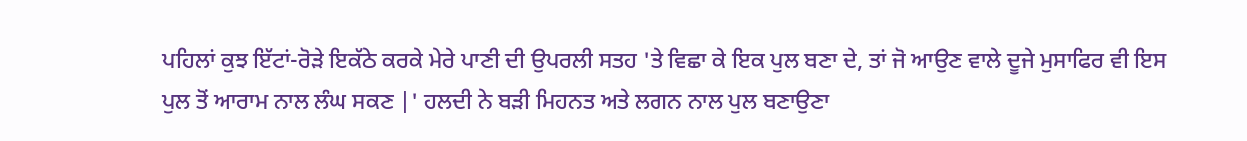ਪਹਿਲਾਂ ਕੁਝ ਇੱਟਾਂ-ਰੋੜੇ ਇਕੱਠੇ ਕਰਕੇ ਮੇਰੇ ਪਾਣੀ ਦੀ ਉਪਰਲੀ ਸਤਹ 'ਤੇ ਵਿਛਾ ਕੇ ਇਕ ਪੁਲ ਬਣਾ ਦੇ, ਤਾਂ ਜੋ ਆਉਣ ਵਾਲੇ ਦੂਜੇ ਮੁਸਾਫਿਰ ਵੀ ਇਸ ਪੁਲ ਤੋਂ ਆਰਾਮ ਨਾਲ ਲੰਘ ਸਕਣ |' ਹਲਦੀ ਨੇ ਬੜੀ ਮਿਹਨਤ ਅਤੇ ਲਗਨ ਨਾਲ ਪੁਲ ਬਣਾਉਣਾ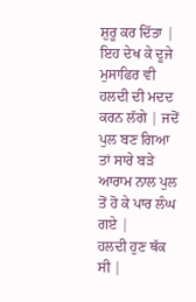ਸ਼ੁਰੂ ਕਰ ਦਿੱਤਾ | ਇਹ ਦੇਖ ਕੇ ਦੂਜੇ ਮੁਸਾਫਿਰ ਵੀ ਹਲਦੀ ਦੀ ਮਦਦ ਕਰਨ ਲੱਗੇ | ਜਦੋਂ ਪੁਲ ਬਣ ਗਿਆ ਤਾਂ ਸਾਰੇ ਬੜੇ ਆਰਾਮ ਨਾਲ ਪੁਲ ਤੋਂ ਹੋ ਕੇ ਪਾਰ ਲੰਘ ਗਏ |
ਹਲਦੀ ਹੁਣ ਥੱਕ ਸੀ |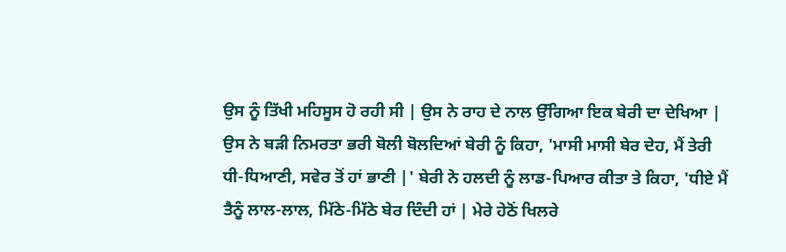ਉਸ ਨੂੰ ਤਿੱਖੀ ਮਹਿਸੂਸ ਹੋ ਰਹੀ ਸੀ | ਉਸ ਨੇ ਰਾਹ ਦੇ ਨਾਲ ਉੱਗਿਆ ਇਕ ਬੇਰੀ ਦਾ ਦੇਖਿਆ | ਉਸ ਨੇ ਬੜੀ ਨਿਮਰਤਾ ਭਰੀ ਬੋਲੀ ਬੋਲਦਿਆਂ ਬੇਰੀ ਨੂੰ ਕਿਹਾ, 'ਮਾਸੀ ਮਾਸੀ ਬੇਰ ਦੇਹ, ਮੈਂ ਤੇਰੀ ਧੀ-ਧਿਆਣੀ, ਸਵੇਰ ਤੋਂ ਹਾਂ ਭਾਣੀ |' ਬੇਰੀ ਨੇ ਹਲਦੀ ਨੂੰ ਲਾਡ-ਪਿਆਰ ਕੀਤਾ ਤੇ ਕਿਹਾ, 'ਧੀਏ ਮੈਂ ਤੈਨੂੰ ਲਾਲ-ਲਾਲ, ਮਿੱਠੇ-ਮਿੱਠੇ ਬੇਰ ਦਿੰਦੀ ਹਾਂ | ਮੇਰੇ ਹੇਠੋਂ ਖਿਲਰੇ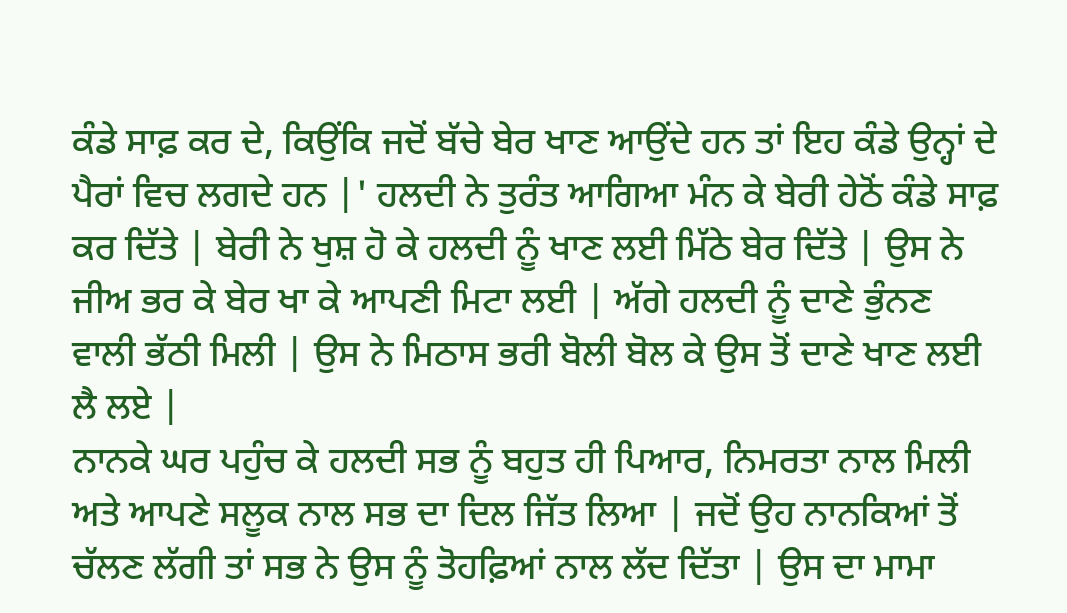ਕੰਡੇ ਸਾਫ਼ ਕਰ ਦੇ, ਕਿਉਂਕਿ ਜਦੋਂ ਬੱਚੇ ਬੇਰ ਖਾਣ ਆਉਂਦੇ ਹਨ ਤਾਂ ਇਹ ਕੰਡੇ ਉਨ੍ਹਾਂ ਦੇ ਪੈਰਾਂ ਵਿਚ ਲਗਦੇ ਹਨ |' ਹਲਦੀ ਨੇ ਤੁਰੰਤ ਆਗਿਆ ਮੰਨ ਕੇ ਬੇਰੀ ਹੇਠੋਂ ਕੰਡੇ ਸਾਫ਼ ਕਰ ਦਿੱਤੇ | ਬੇਰੀ ਨੇ ਖੁਸ਼ ਹੋ ਕੇ ਹਲਦੀ ਨੂੰ ਖਾਣ ਲਈ ਮਿੱਠੇ ਬੇਰ ਦਿੱਤੇ | ਉਸ ਨੇ ਜੀਅ ਭਰ ਕੇ ਬੇਰ ਖਾ ਕੇ ਆਪਣੀ ਮਿਟਾ ਲਈ | ਅੱਗੇ ਹਲਦੀ ਨੂੰ ਦਾਣੇ ਭੁੰਨਣ ਵਾਲੀ ਭੱਠੀ ਮਿਲੀ | ਉਸ ਨੇ ਮਿਠਾਸ ਭਰੀ ਬੋਲੀ ਬੋਲ ਕੇ ਉਸ ਤੋਂ ਦਾਣੇ ਖਾਣ ਲਈ ਲੈ ਲਏ |
ਨਾਨਕੇ ਘਰ ਪਹੁੰਚ ਕੇ ਹਲਦੀ ਸਭ ਨੂੰ ਬਹੁਤ ਹੀ ਪਿਆਰ, ਨਿਮਰਤਾ ਨਾਲ ਮਿਲੀ ਅਤੇ ਆਪਣੇ ਸਲੂਕ ਨਾਲ ਸਭ ਦਾ ਦਿਲ ਜਿੱਤ ਲਿਆ | ਜਦੋਂ ਉਹ ਨਾਨਕਿਆਂ ਤੋਂ ਚੱਲਣ ਲੱਗੀ ਤਾਂ ਸਭ ਨੇ ਉਸ ਨੂੰ ਤੋਹਫ਼ਿਆਂ ਨਾਲ ਲੱਦ ਦਿੱਤਾ | ਉਸ ਦਾ ਮਾਮਾ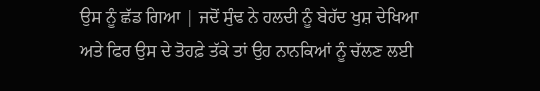ਉਸ ਨੂੰ ਛੱਡ ਗਿਆ | ਜਦੋਂ ਸੁੰਢ ਨੇ ਹਲਦੀ ਨੂੰ ਬੇਹੱਦ ਖੁਸ਼ ਦੇਖਿਆ ਅਤੇ ਫਿਰ ਉਸ ਦੇ ਤੋਹਫ਼ੇ ਤੱਕੇ ਤਾਂ ਉਹ ਨਾਨਕਿਆਂ ਨੂੰ ਚੱਲਣ ਲਈ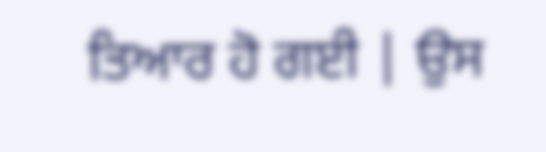ਤਿਆਰ ਹੋ ਗਈ | ਉਸ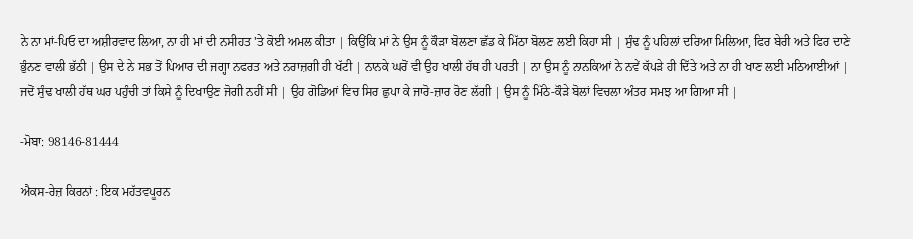ਨੇ ਨਾ ਮਾਂ-ਪਿਓ ਦਾ ਅਸ਼ੀਰਵਾਦ ਲਿਆ, ਨਾ ਹੀ ਮਾਂ ਦੀ ਨਸੀਹਤ 'ਤੇ ਕੋਈ ਅਮਲ ਕੀਤਾ | ਕਿਉਂਕਿ ਮਾਂ ਨੇ ਉਸ ਨੂੰ ਕੌੜਾ ਬੋਲਣਾ ਛੱਡ ਕੇ ਮਿੱਠਾ ਬੋਲਣ ਲਈ ਕਿਹਾ ਸੀ | ਸੁੰਢ ਨੂੰ ਪਹਿਲਾਂ ਦਰਿਆ ਮਿਲਿਆ, ਫਿਰ ਬੇਰੀ ਅਤੇ ਫਿਰ ਦਾਣੇ ਭੁੰਨਣ ਵਾਲੀ ਭੱਠੀ | ਉਸ ਦੇ ਨੇ ਸਭ ਤੋਂ ਪਿਆਰ ਦੀ ਜਗ੍ਹਾ ਨਫਰਤ ਅਤੇ ਨਰਾਜ਼ਗੀ ਹੀ ਖੱਟੀ | ਨਾਨਕੇ ਘਰੋਂ ਵੀ ਉਹ ਖਾਲੀ ਹੱਥ ਹੀ ਪਰਤੀ | ਨਾ ਉਸ ਨੂੰ ਨਾਨਕਿਆਂ ਨੇ ਨਵੇਂ ਕੱਪੜੇ ਹੀ ਦਿੱਤੇ ਅਤੇ ਨਾ ਹੀ ਖਾਣ ਲਈ ਮਠਿਆਈਆਂ | ਜਦੋਂ ਸੁੰਢ ਖਾਲੀ ਹੱਥ ਘਰ ਪਹੁੰਚੀ ਤਾਂ ਕਿਸੇ ਨੂੰ ਦਿਖਾਉਣ ਜੋਗੀ ਨਹੀਂ ਸੀ | ਉਹ ਗੋਡਿਆਂ ਵਿਚ ਸਿਰ ਛੁਪਾ ਕੇ ਜਾਰੋ-ਜ਼ਾਰ ਰੋਣ ਲੱਗੀ | ਉਸ ਨੂੰ ਮਿੱਠੇ-ਕੌੜੇ ਬੋਲਾਂ ਵਿਚਲਾ ਅੰਤਰ ਸਮਝ ਆ ਗਿਆ ਸੀ |

-ਮੋਬਾ: 98146-81444

ਐਕਸ-ਰੇਜ਼ ਕਿਰਨਾਂ : ਇਕ ਮਹੱਤਵਪੂਰਨ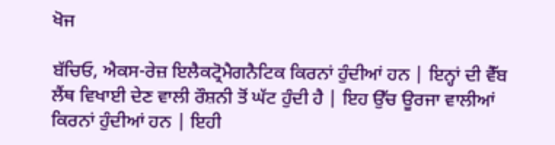ਖੋਜ

ਬੱਚਿਓ, ਐਕਸ-ਰੇਜ਼ ਇਲੈਕਟ੍ਰੋਮੈਗਨੈਟਿਕ ਕਿਰਨਾਂ ਹੁੰਦੀਆਂ ਹਨ | ਇਨ੍ਹਾਂ ਦੀ ਵੈੱਬ ਲੈਂਥ ਵਿਖਾਈ ਦੇਣ ਵਾਲੀ ਰੌਸ਼ਨੀ ਤੋਂ ਘੱਟ ਹੁੰਦੀ ਹੈ | ਇਹ ਉੱਚ ਊਰਜਾ ਵਾਲੀਆਂ ਕਿਰਨਾਂ ਹੁੰਦੀਆਂ ਹਨ | ਇਹੀ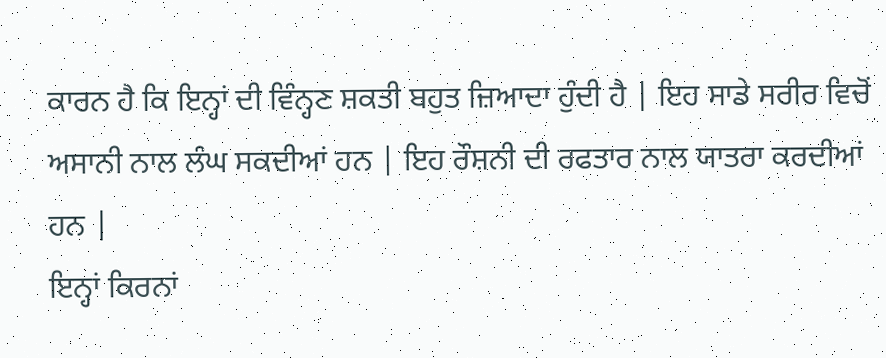ਕਾਰਨ ਹੈ ਕਿ ਇਨ੍ਹਾਂ ਦੀ ਵਿੰਨ੍ਹਣ ਸ਼ਕਤੀ ਬਹੁਤ ਜ਼ਿਆਦਾ ਹੁੰਦੀ ਹੈ | ਇਹ ਸਾਡੇ ਸਰੀਰ ਵਿਚੋਂ ਅਸਾਨੀ ਨਾਲ ਲੰਘ ਸਕਦੀਆਂ ਹਨ | ਇਹ ਰੌਸ਼ਨੀ ਦੀ ਰਫਤਾਰ ਨਾਲ ਯਾਤਰਾ ਕਰਦੀਆਂ ਹਨ |
ਇਨ੍ਹਾਂ ਕਿਰਨਾਂ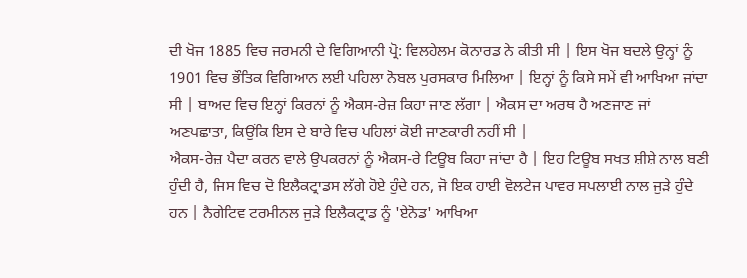ਦੀ ਖੋਜ 1885 ਵਿਚ ਜਰਮਨੀ ਦੇ ਵਿਗਿਆਨੀ ਪ੍ਰੋ: ਵਿਲਹੇਲਮ ਕੋਨਾਰਡ ਨੇ ਕੀਤੀ ਸੀ | ਇਸ ਖੋਜ ਬਦਲੇ ਉਨ੍ਹਾਂ ਨੂੰ 1901 ਵਿਚ ਭੌਤਿਕ ਵਿਗਿਆਨ ਲਈ ਪਹਿਲਾ ਨੋਬਲ ਪੁਰਸਕਾਰ ਮਿਲਿਆ | ਇਨ੍ਹਾਂ ਨੂੰ ਕਿਸੇ ਸਮੇਂ ਵੀ ਆਖਿਆ ਜਾਂਦਾ ਸੀ | ਬਾਅਦ ਵਿਚ ਇਨ੍ਹਾਂ ਕਿਰਨਾਂ ਨੂੰ ਐਕਸ-ਰੇਜ਼ ਕਿਹਾ ਜਾਣ ਲੱਗਾ | ਐਕਸ ਦਾ ਅਰਥ ਹੈ ਅਣਜਾਣ ਜਾਂ ਅਣਪਛਾਤਾ, ਕਿਉਂਕਿ ਇਸ ਦੇ ਬਾਰੇ ਵਿਚ ਪਹਿਲਾਂ ਕੋਈ ਜਾਣਕਾਰੀ ਨਹੀਂ ਸੀ |
ਐਕਸ-ਰੇਜ਼ ਪੈਦਾ ਕਰਨ ਵਾਲੇ ਉਪਕਰਨਾਂ ਨੂੰ ਐਕਸ-ਰੇ ਟਿਊਬ ਕਿਹਾ ਜਾਂਦਾ ਹੈ | ਇਹ ਟਿਊਬ ਸਖਤ ਸ਼ੀਸ਼ੇ ਨਾਲ ਬਣੀ ਹੁੰਦੀ ਹੈ, ਜਿਸ ਵਿਚ ਦੋ ਇਲੈਕਟ੍ਰਾਡਸ ਲੱਗੇ ਹੋਏ ਹੁੰਦੇ ਹਨ, ਜੋ ਇਕ ਹਾਈ ਵੋਲਟੇਜ ਪਾਵਰ ਸਪਲਾਈ ਨਾਲ ਜੁੜੇ ਹੁੰਦੇ ਹਨ | ਨੈਗੇਟਿਵ ਟਰਮੀਨਲ ਜੁੜੇ ਇਲੈਕਟ੍ਰਾਡ ਨੂੰ 'ਏਨੋਡ' ਆਖਿਆ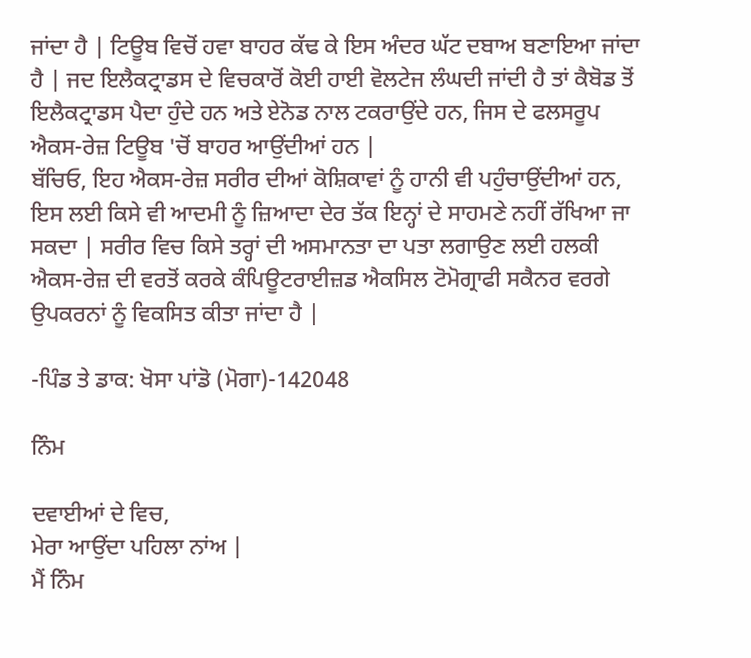ਜਾਂਦਾ ਹੈ | ਟਿਊਬ ਵਿਚੋਂ ਹਵਾ ਬਾਹਰ ਕੱਢ ਕੇ ਇਸ ਅੰਦਰ ਘੱਟ ਦਬਾਅ ਬਣਾਇਆ ਜਾਂਦਾ ਹੈ | ਜਦ ਇਲੈਕਟ੍ਰਾਡਸ ਦੇ ਵਿਚਕਾਰੋਂ ਕੋਈ ਹਾਈ ਵੋਲਟੇਜ ਲੰਘਦੀ ਜਾਂਦੀ ਹੈ ਤਾਂ ਕੈਬੋਡ ਤੋਂ ਇਲੈਕਟ੍ਰਾਡਸ ਪੈਦਾ ਹੁੰਦੇ ਹਨ ਅਤੇ ਏਨੋਡ ਨਾਲ ਟਕਰਾਉਂਦੇ ਹਨ, ਜਿਸ ਦੇ ਫਲਸਰੂਪ ਐਕਸ-ਰੇਜ਼ ਟਿਊਬ 'ਚੋਂ ਬਾਹਰ ਆਉਂਦੀਆਂ ਹਨ |
ਬੱਚਿਓ, ਇਹ ਐਕਸ-ਰੇਜ਼ ਸਰੀਰ ਦੀਆਂ ਕੋਸ਼ਿਕਾਵਾਂ ਨੂੰ ਹਾਨੀ ਵੀ ਪਹੁੰਚਾਉਂਦੀਆਂ ਹਨ, ਇਸ ਲਈ ਕਿਸੇ ਵੀ ਆਦਮੀ ਨੂੰ ਜ਼ਿਆਦਾ ਦੇਰ ਤੱਕ ਇਨ੍ਹਾਂ ਦੇ ਸਾਹਮਣੇ ਨਹੀਂ ਰੱਖਿਆ ਜਾ ਸਕਦਾ | ਸਰੀਰ ਵਿਚ ਕਿਸੇ ਤਰ੍ਹਾਂ ਦੀ ਅਸਮਾਨਤਾ ਦਾ ਪਤਾ ਲਗਾਉਣ ਲਈ ਹਲਕੀ ਐਕਸ-ਰੇਜ਼ ਦੀ ਵਰਤੋਂ ਕਰਕੇ ਕੰਪਿਊਟਰਾਈਜ਼ਡ ਐਕਸਿਲ ਟੋਮੋਗ੍ਰਾਫੀ ਸਕੈਨਰ ਵਰਗੇ ਉਪਕਰਨਾਂ ਨੂੰ ਵਿਕਸਿਤ ਕੀਤਾ ਜਾਂਦਾ ਹੈ |

-ਪਿੰਡ ਤੇ ਡਾਕ: ਖੋਸਾ ਪਾਂਡੋ (ਮੋਗਾ)-142048

ਨਿੰਮ

ਦਵਾਈਆਂ ਦੇ ਵਿਚ,
ਮੇਰਾ ਆਉਂਦਾ ਪਹਿਲਾ ਨਾਂਅ |
ਮੈਂ ਨਿੰਮ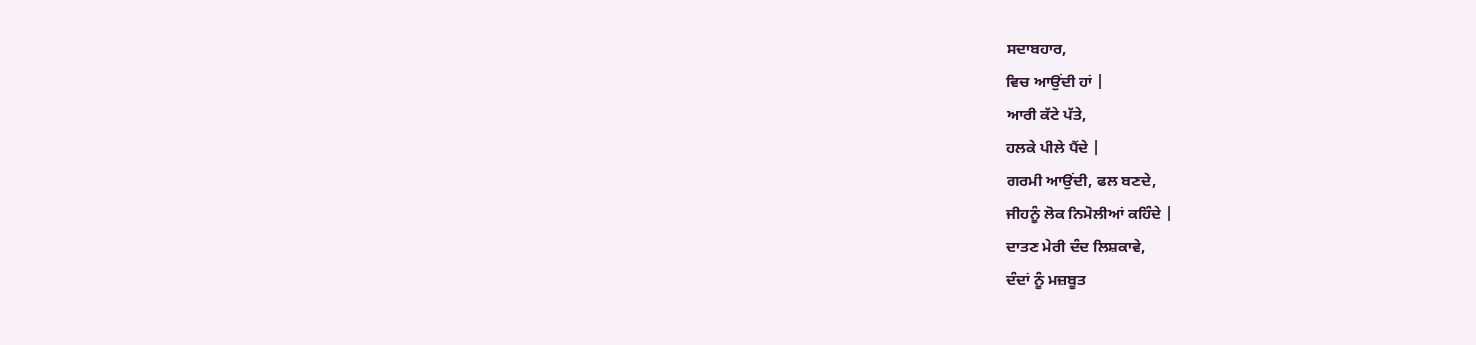ਸਦਾਬਹਾਰ,
ਵਿਚ ਆਉਂਦੀ ਹਾਂ |
ਆਰੀ ਕੱਟੇ ਪੱਤੇ,
ਹਲਕੇ ਪੀਲੇ ਪੈਂਦੇ |
ਗਰਮੀ ਆਉਂਦੀ, ਫਲ ਬਣਦੇ,
ਜੀਹਨੂੰ ਲੋਕ ਨਿਮੋਲੀਆਂ ਕਹਿੰਦੇ |
ਦਾਤਣ ਮੇਰੀ ਦੰਦ ਲਿਸ਼ਕਾਵੇ,
ਦੰਦਾਂ ਨੂੰ ਮਜ਼ਬੂਤ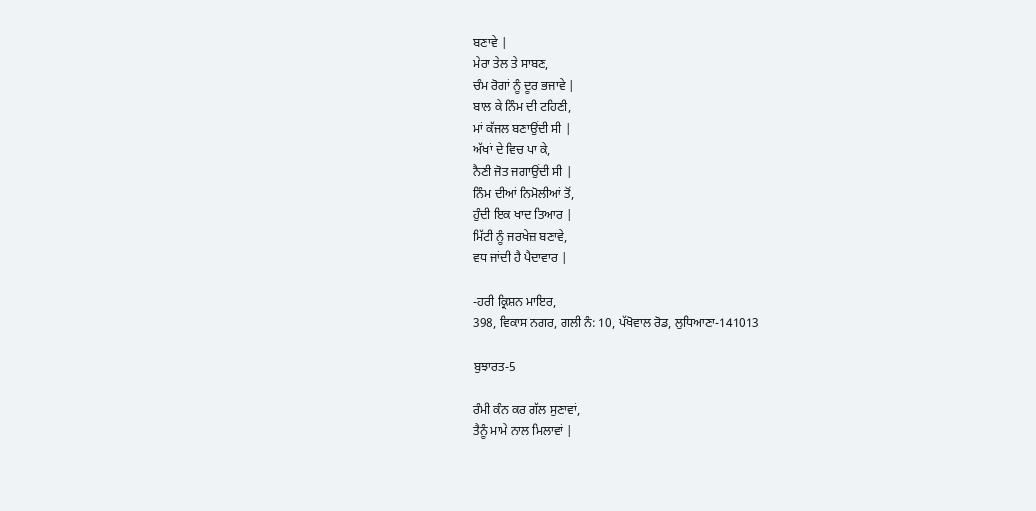ਬਣਾਵੇ |
ਮੇਰਾ ਤੇਲ ਤੇ ਸਾਬਣ,
ਚੰਮ ਰੋਗਾਂ ਨੂੰ ਦੂਰ ਭਜਾਵੇ |
ਬਾਲ ਕੇ ਨਿੰਮ ਦੀ ਟਹਿਣੀ,
ਮਾਂ ਕੱਜਲ ਬਣਾਉਂਦੀ ਸੀ |
ਅੱਖਾਂ ਦੇ ਵਿਚ ਪਾ ਕੇ,
ਨੈਣੀ ਜੋਤ ਜਗਾਉਂਦੀ ਸੀ |
ਨਿੰਮ ਦੀਆਂ ਨਿਮੋਲੀਆਂ ਤੋਂ,
ਹੁੰਦੀ ਇਕ ਖਾਦ ਤਿਆਰ |
ਮਿੱਟੀ ਨੂੰ ਜਰਖੇਜ਼ ਬਣਾਵੇ,
ਵਧ ਜਾਂਦੀ ਹੈ ਪੈਦਾਵਾਰ |

-ਹਰੀ ਕ੍ਰਿਸ਼ਨ ਮਾਇਰ,
398, ਵਿਕਾਸ ਨਗਰ, ਗਲੀ ਨੰ: 10, ਪੱਖੋਵਾਲ ਰੋਡ, ਲੁਧਿਆਣਾ-141013

ਬੁਝਾਰਤ-5

ਰੰਮੀ ਕੰਨ ਕਰ ਗੱਲ ਸੁਣਾਵਾਂ,
ਤੈਨੂੰ ਮਾਮੇ ਨਾਲ ਮਿਲਾਵਾਂ |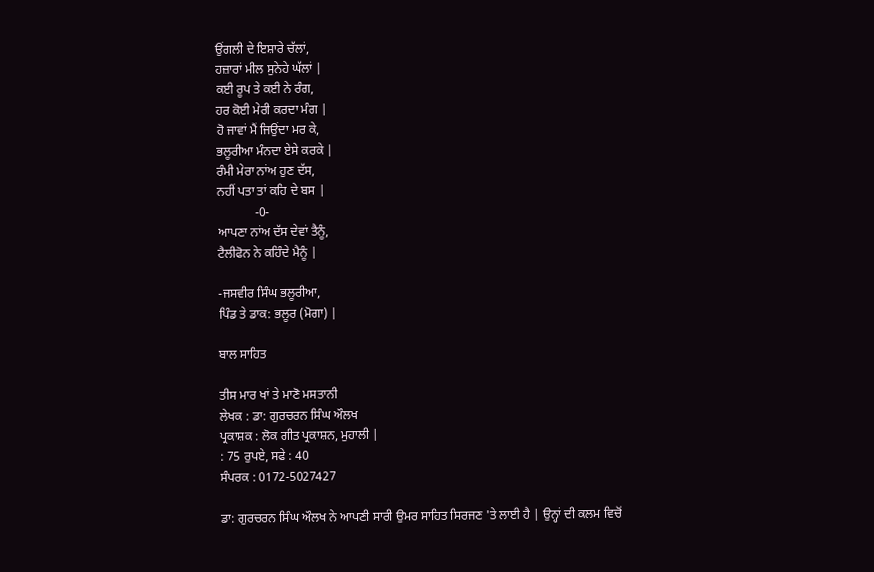ਉਂਗਲੀ ਦੇ ਇਸ਼ਾਰੇ ਚੱਲਾਂ,
ਹਜ਼ਾਰਾਂ ਮੀਲ ਸੁਨੇਹੇ ਘੱਲਾਂ |
ਕਈ ਰੂਪ ਤੇ ਕਈ ਨੇ ਰੰਗ,
ਹਰ ਕੋਈ ਮੇਰੀ ਕਰਦਾ ਮੰਗ |
ਹੋ ਜਾਵਾਂ ਮੈਂ ਜਿਉਂਦਾ ਮਰ ਕੇ,
ਭਲੂਰੀਆ ਮੰਨਦਾ ਏਸੇ ਕਰਕੇ |
ਰੰਮੀ ਮੇਰਾ ਨਾਂਅ ਹੁਣ ਦੱਸ,
ਨਹੀਂ ਪਤਾ ਤਾਂ ਕਹਿ ਦੇ ਬਸ |
            -0-
ਆਪਣਾ ਨਾਂਅ ਦੱਸ ਦੇਵਾਂ ਤੈਨੂੰ,
ਟੈਲੀਫੋਨ ਨੇ ਕਹਿੰਦੇ ਮੈਨੂੰ |

-ਜਸਵੀਰ ਸਿੰਘ ਭਲੂਰੀਆ,
ਪਿੰਡ ਤੇ ਡਾਕ: ਭਲੂਰ (ਮੋਗਾ) |

ਬਾਲ ਸਾਹਿਤ

ਤੀਸ ਮਾਰ ਖਾਂ ਤੇ ਮਾਣੋ ਮਸਤਾਨੀ
ਲੇਖਕ : ਡਾ: ਗੁਰਚਰਨ ਸਿੰਘ ਔਲਖ
ਪ੍ਰਕਾਸ਼ਕ : ਲੋਕ ਗੀਤ ਪ੍ਰਕਾਸ਼ਨ, ਮੁਹਾਲੀ |
: 75 ਰੁਪਏ, ਸਫੇ : 40
ਸੰਪਰਕ : 0172-5027427

ਡਾ: ਗੁਰਚਰਨ ਸਿੰਘ ਔਲਖ ਨੇ ਆਪਣੀ ਸਾਰੀ ਉਮਰ ਸਾਹਿਤ ਸਿਰਜਣ 'ਤੇ ਲਾਈ ਹੈ | ਉਨ੍ਹਾਂ ਦੀ ਕਲਮ ਵਿਚੋਂ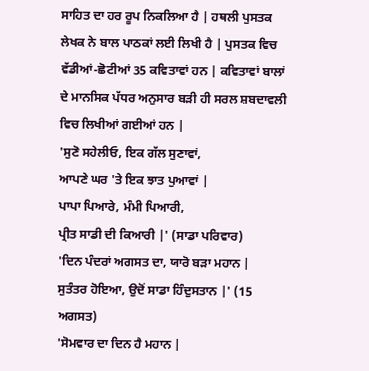ਸਾਹਿਤ ਦਾ ਹਰ ਰੂਪ ਨਿਕਲਿਆ ਹੈ | ਹਥਲੀ ਪੁਸਤਕ ਲੇਖਕ ਨੇ ਬਾਲ ਪਾਠਕਾਂ ਲਈ ਲਿਖੀ ਹੈ | ਪੁਸਤਕ ਵਿਚ ਵੱਡੀਆਂ-ਛੋਟੀਆਂ 35 ਕਵਿਤਾਵਾਂ ਹਨ | ਕਵਿਤਾਵਾਂ ਬਾਲਾਂ ਦੇ ਮਾਨਸਿਕ ਪੱਧਰ ਅਨੁਸਾਰ ਬੜੀ ਹੀ ਸਰਲ ਸ਼ਬਦਾਵਲੀ ਵਿਚ ਲਿਖੀਆਂ ਗਈਆਂ ਹਨ |
'ਸੁਣੋ ਸਹੇਲੀਓ, ਇਕ ਗੱਲ ਸੁਣਾਵਾਂ,
ਆਪਣੇ ਘਰ 'ਤੇ ਇਕ ਝਾਤ ਪੁਆਵਾਂ |
ਪਾਪਾ ਪਿਆਰੇ, ਮੰਮੀ ਪਿਆਰੀ,
ਪ੍ਰੀਤ ਸਾਡੀ ਦੀ ਕਿਆਰੀ |' (ਸਾਡਾ ਪਰਿਵਾਰ)
'ਦਿਨ ਪੰਦਰਾਂ ਅਗਸਤ ਦਾ, ਯਾਰੋ ਬੜਾ ਮਹਾਨ |
ਸੁਤੰਤਰ ਹੋਇਆ, ਉਦੋਂ ਸਾਡਾ ਹਿੰਦੁਸਤਾਨ |' (15 ਅਗਸਤ)
'ਸੋਮਵਾਰ ਦਾ ਦਿਨ ਹੈ ਮਹਾਨ |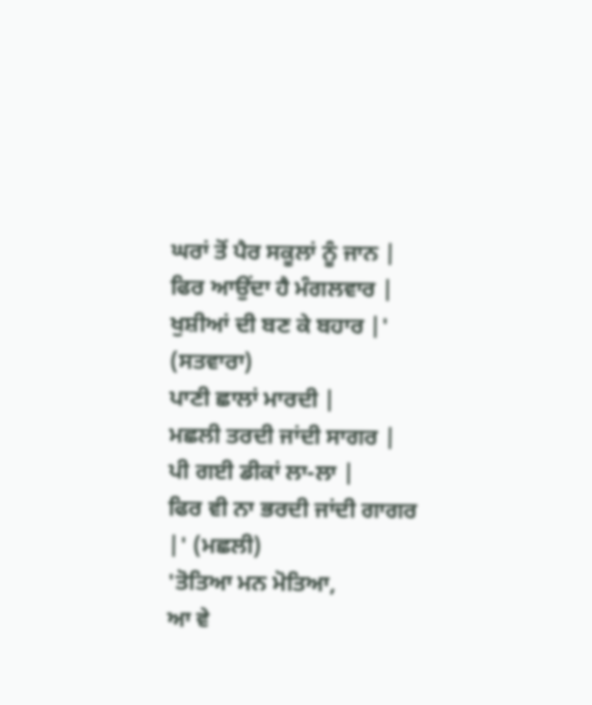ਘਰਾਂ ਤੋਂ ਪੈਰ ਸਕੂਲਾਂ ਨੂੰ ਜਾਨ |
ਫਿਰ ਆਉਂਦਾ ਹੈ ਮੰਗਲਵਾਰ |
ਖੁਸ਼ੀਆਂ ਦੀ ਬਣ ਕੇ ਬਹਾਰ |' (ਸਤਵਾਰਾ)
ਪਾਣੀ ਛਾਲਾਂ ਮਾਰਦੀ |
ਮਛਲੀ ਤਰਦੀ ਜਾਂਦੀ ਸਾਗਰ |
ਪੀ ਗਈ ਡੀਕਾਂ ਲਾ-ਲਾ |
ਫਿਰ ਵੀ ਨਾ ਭਰਦੀ ਜਾਂਦੀ ਗਾਗਰ |' (ਮਛਲੀ)
'ਤੋਤਿਆ ਮਨ ਮੋਤਿਆ,
ਆ ਵੇ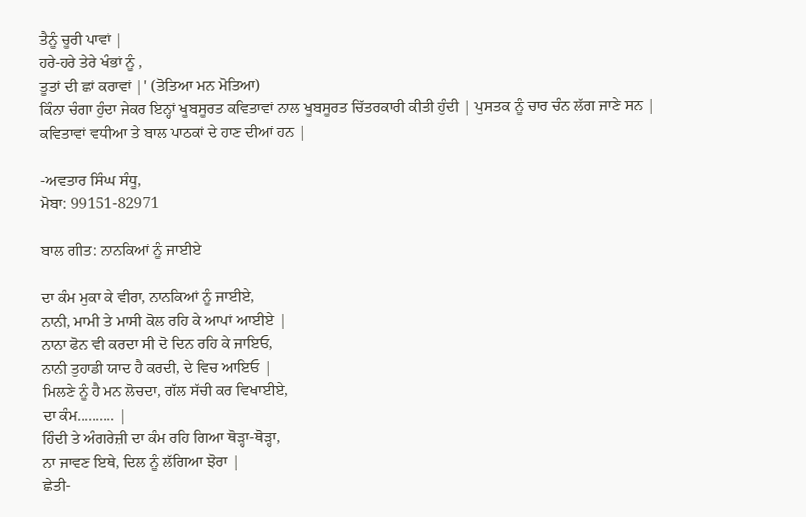ਤੈਨੂੰ ਚੂਰੀ ਪਾਵਾਂ |
ਹਰੇ-ਹਰੇ ਤੇਰੇ ਖੰਭਾਂ ਨੂੰ ,
ਤੂਤਾਂ ਦੀ ਛਾਂ ਕਰਾਵਾਂ |' (ਤੋਤਿਆ ਮਨ ਮੋਤਿਆ)
ਕਿੰਨਾ ਚੰਗਾ ਹੁੰਦਾ ਜੇਕਰ ਇਨ੍ਹਾਂ ਖੂਬਸੂਰਤ ਕਵਿਤਾਵਾਂ ਨਾਲ ਖੂਬਸੂਰਤ ਚਿੱਤਰਕਾਰੀ ਕੀਤੀ ਹੁੰਦੀ | ਪੁਸਤਕ ਨੂੰ ਚਾਰ ਚੰਨ ਲੱਗ ਜਾਣੇ ਸਨ | ਕਵਿਤਾਵਾਂ ਵਧੀਆ ਤੇ ਬਾਲ ਪਾਠਕਾਂ ਦੇ ਹਾਣ ਦੀਆਂ ਹਨ |

-ਅਵਤਾਰ ਸਿੰਘ ਸੰਧੂ,
ਮੋਬਾ: 99151-82971

ਬਾਲ ਗੀਤ: ਨਾਨਕਿਆਂ ਨੂੰ ਜਾਈਏ

ਦਾ ਕੰਮ ਮੁਕਾ ਕੇ ਵੀਰਾ, ਨਾਨਕਿਆਂ ਨੂੰ ਜਾਈਏ,
ਨਾਨੀ, ਮਾਮੀ ਤੇ ਮਾਸੀ ਕੋਲ ਰਹਿ ਕੇ ਆਪਾਂ ਆਈਏ |
ਨਾਨਾ ਫੋਨ ਵੀ ਕਰਦਾ ਸੀ ਦੋ ਦਿਨ ਰਹਿ ਕੇ ਜਾਇਓ,
ਨਾਨੀ ਤੁਹਾਡੀ ਯਾਦ ਹੈ ਕਰਦੀ, ਦੇ ਵਿਚ ਆਇਓ |
ਮਿਲਣੇ ਨੂੰ ਹੈ ਮਨ ਲੋਚਦਾ, ਗੱਲ ਸੱਚੀ ਕਰ ਵਿਖਾਈਏ,
ਦਾ ਕੰਮ.......... |
ਹਿੰਦੀ ਤੇ ਅੰਗਰੇਜ਼ੀ ਦਾ ਕੰਮ ਰਹਿ ਗਿਆ ਥੋੜ੍ਹਾ-ਥੋੜ੍ਹਾ,
ਨਾ ਜਾਵਣ ਇਥੇ, ਦਿਲ ਨੂੰ ਲੱਗਿਆ ਝੋਰਾ |
ਛੇਤੀ-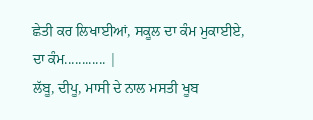ਛੇਤੀ ਕਰ ਲਿਖਾਈਆਂ, ਸਕੂਲ ਦਾ ਕੰਮ ਮੁਕਾਈਏ,
ਦਾ ਕੰਮ............ |
ਲੱਬੂ, ਦੀਪੂ, ਮਾਸੀ ਦੇ ਨਾਲ ਮਸਤੀ ਖੂਬ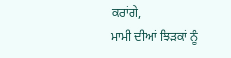ਕਰਾਂਗੇ,
ਮਾਮੀ ਦੀਆਂ ਝਿੜਕਾਂ ਨੂੰ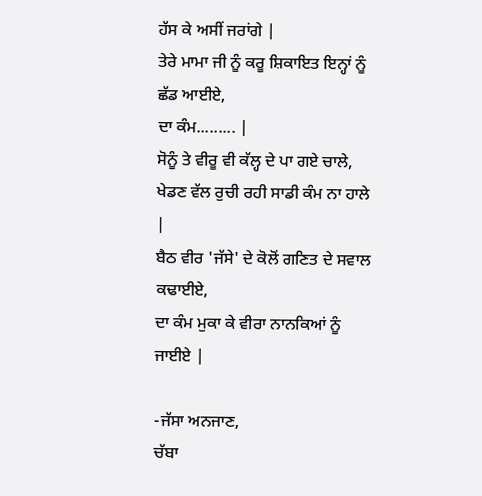ਹੱਸ ਕੇ ਅਸੀਂ ਜਰਾਂਗੇ |
ਤੇਰੇ ਮਾਮਾ ਜੀ ਨੂੰ ਕਰੂ ਸ਼ਿਕਾਇਤ ਇਨ੍ਹਾਂ ਨੂੰ ਛੱਡ ਆਈਏ,
ਦਾ ਕੰਮ......... |
ਸੋਨੂੰ ਤੇ ਵੀਰੂ ਵੀ ਕੱਲ੍ਹ ਦੇ ਪਾ ਗਏ ਚਾਲੇ,
ਖੇਡਣ ਵੱਲ ਰੁਚੀ ਰਹੀ ਸਾਡੀ ਕੰਮ ਨਾ ਹਾਲੇ |
ਬੈਠ ਵੀਰ 'ਜੱਸੇ' ਦੇ ਕੋਲੋਂ ਗਣਿਤ ਦੇ ਸਵਾਲ ਕਢਾਈਏ,
ਦਾ ਕੰਮ ਮੁਕਾ ਕੇ ਵੀਰਾ ਨਾਨਕਿਆਂ ਨੂੰ ਜਾਈਏ |

-ਜੱਸਾ ਅਨਜਾਣ,
ਚੱਬਾ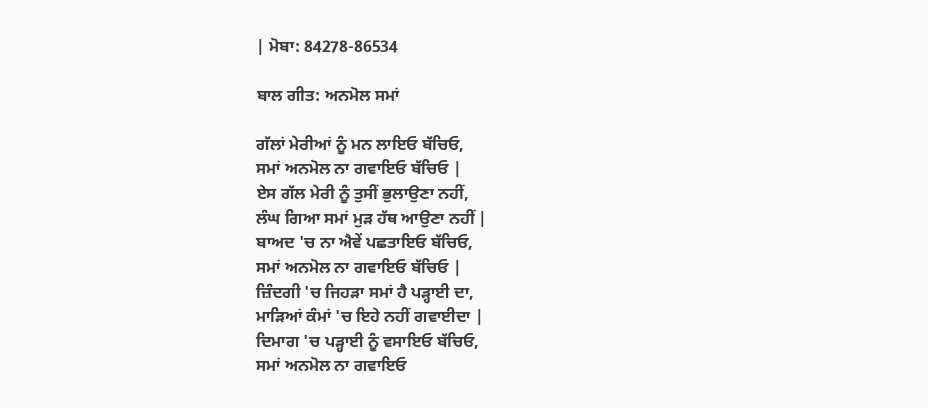| ਮੋਬਾ: 84278-86534

ਬਾਲ ਗੀਤ: ਅਨਮੋਲ ਸਮਾਂ

ਗੱਲਾਂ ਮੇਰੀਆਂ ਨੂੰ ਮਨ ਲਾਇਓ ਬੱਚਿਓ,
ਸਮਾਂ ਅਨਮੋਲ ਨਾ ਗਵਾਇਓ ਬੱਚਿਓ |
ਏਸ ਗੱਲ ਮੇਰੀ ਨੂੰ ਤੁਸੀਂ ਭੁਲਾਉਣਾ ਨਹੀਂ,
ਲੰਘ ਗਿਆ ਸਮਾਂ ਮੁੜ ਹੱਥ ਆਉਣਾ ਨਹੀਂ |
ਬਾਅਦ 'ਚ ਨਾ ਐਵੇਂ ਪਛਤਾਇਓ ਬੱਚਿਓ,
ਸਮਾਂ ਅਨਮੋਲ ਨਾ ਗਵਾਇਓ ਬੱਚਿਓ |
ਜ਼ਿੰਦਗੀ 'ਚ ਜਿਹੜਾ ਸਮਾਂ ਹੈ ਪੜ੍ਹਾਈ ਦਾ,
ਮਾੜਿਆਂ ਕੰਮਾਂ 'ਚ ਇਹੇ ਨਹੀਂ ਗਵਾਈਦਾ |
ਦਿਮਾਗ 'ਚ ਪੜ੍ਹਾਈ ਨੂੰ ਵਸਾਇਓ ਬੱਚਿਓ,
ਸਮਾਂ ਅਨਮੋਲ ਨਾ ਗਵਾਇਓ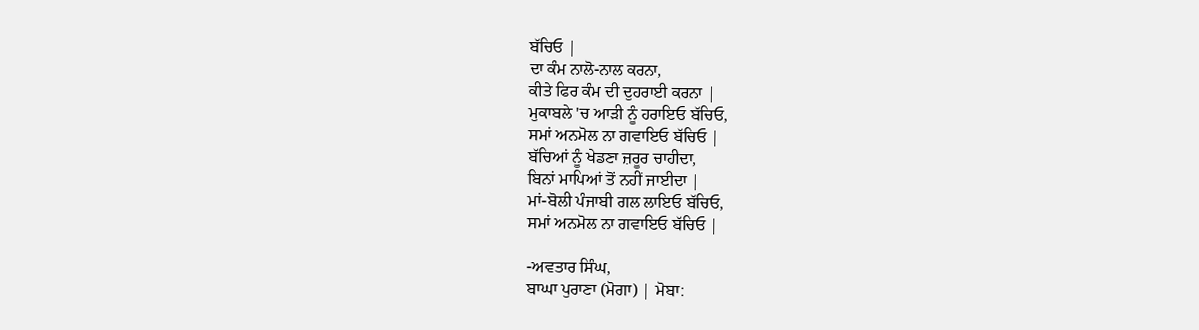ਬੱਚਿਓ |
ਦਾ ਕੰਮ ਨਾਲੋ-ਨਾਲ ਕਰਨਾ,
ਕੀਤੇ ਫਿਰ ਕੰਮ ਦੀ ਦੁਹਰਾਈ ਕਰਨਾ |
ਮੁਕਾਬਲੇ 'ਚ ਆੜੀ ਨੂੰ ਹਰਾਇਓ ਬੱਚਿਓ,
ਸਮਾਂ ਅਨਮੋਲ ਨਾ ਗਵਾਇਓ ਬੱਚਿਓ |
ਬੱਚਿਆਂ ਨੂੰ ਖੇਡਣਾ ਜ਼ਰੂਰ ਚਾਹੀਦਾ,
ਬਿਨਾਂ ਮਾਪਿਆਂ ਤੋਂ ਨਹੀਂ ਜਾਈਦਾ |
ਮਾਂ-ਬੋਲੀ ਪੰਜਾਬੀ ਗਲ ਲਾਇਓ ਬੱਚਿਓ,
ਸਮਾਂ ਅਨਮੋਲ ਨਾ ਗਵਾਇਓ ਬੱਚਿਓ |

-ਅਵਤਾਰ ਸਿੰਘ,
ਬਾਘਾ ਪੁਰਾਣਾ (ਮੋਗਾ) | ਮੋਬਾ: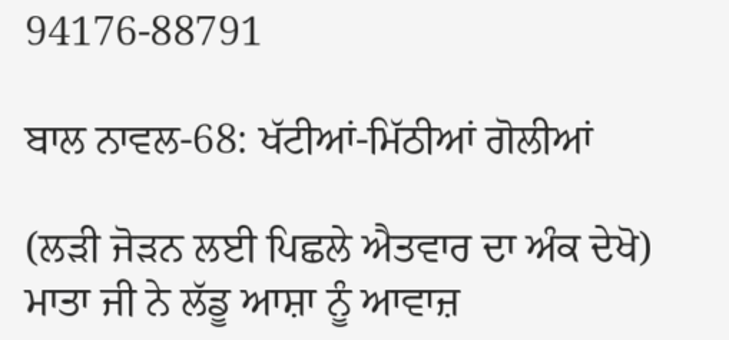94176-88791

ਬਾਲ ਨਾਵਲ-68: ਖੱਟੀਆਂ-ਮਿੱਠੀਆਂ ਗੋਲੀਆਂ

(ਲੜੀ ਜੋੜਨ ਲਈ ਪਿਛਲੇ ਐਤਵਾਰ ਦਾ ਅੰਕ ਦੇਖੋ)
ਮਾਤਾ ਜੀ ਨੇ ਲੱਡੂ ਆਸ਼ਾ ਨੂੰ ਆਵਾਜ਼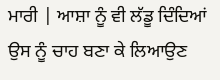ਮਾਰੀ | ਆਸ਼ਾ ਨੂੰ ਵੀ ਲੱਡੂ ਦਿੰਦਿਆਂ ਉਸ ਨੂੰ ਚਾਹ ਬਣਾ ਕੇ ਲਿਆਉਣ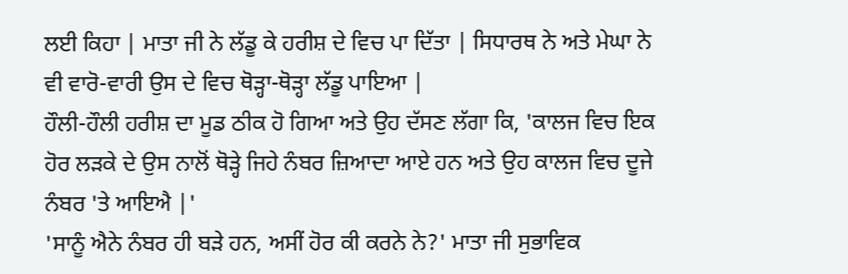ਲਈ ਕਿਹਾ | ਮਾਤਾ ਜੀ ਨੇ ਲੱਡੂ ਕੇ ਹਰੀਸ਼ ਦੇ ਵਿਚ ਪਾ ਦਿੱਤਾ | ਸਿਧਾਰਥ ਨੇ ਅਤੇ ਮੇਘਾ ਨੇ ਵੀ ਵਾਰੋ-ਵਾਰੀ ਉਸ ਦੇ ਵਿਚ ਥੋੜ੍ਹਾ-ਥੋੜ੍ਹਾ ਲੱਡੂ ਪਾਇਆ |
ਹੌਲੀ-ਹੌਲੀ ਹਰੀਸ਼ ਦਾ ਮੂਡ ਠੀਕ ਹੋ ਗਿਆ ਅਤੇ ਉਹ ਦੱਸਣ ਲੱਗਾ ਕਿ, 'ਕਾਲਜ ਵਿਚ ਇਕ ਹੋਰ ਲੜਕੇ ਦੇ ਉਸ ਨਾਲੋਂ ਥੋੜ੍ਹੇ ਜਿਹੇ ਨੰਬਰ ਜ਼ਿਆਦਾ ਆਏ ਹਨ ਅਤੇ ਉਹ ਕਾਲਜ ਵਿਚ ਦੂਜੇ ਨੰਬਰ 'ਤੇ ਆਇਐ |'
'ਸਾਨੂੰ ਐਨੇ ਨੰਬਰ ਹੀ ਬੜੇ ਹਨ, ਅਸੀਂ ਹੋਰ ਕੀ ਕਰਨੇ ਨੇ?' ਮਾਤਾ ਜੀ ਸੁਭਾਵਿਕ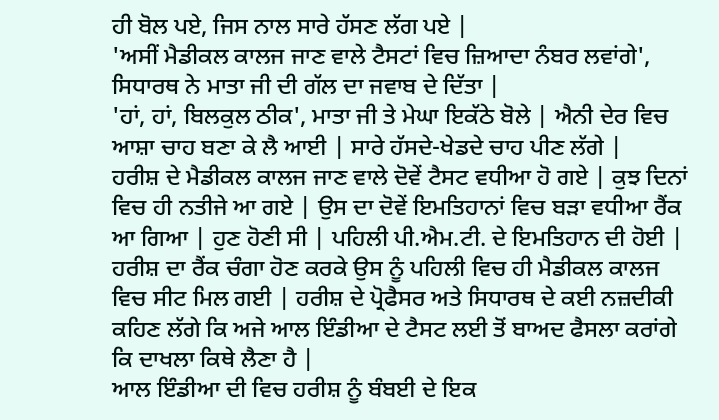ਹੀ ਬੋਲ ਪਏ, ਜਿਸ ਨਾਲ ਸਾਰੇ ਹੱਸਣ ਲੱਗ ਪਏ |
'ਅਸੀਂ ਮੈਡੀਕਲ ਕਾਲਜ ਜਾਣ ਵਾਲੇ ਟੈਸਟਾਂ ਵਿਚ ਜ਼ਿਆਦਾ ਨੰਬਰ ਲਵਾਂਗੇ', ਸਿਧਾਰਥ ਨੇ ਮਾਤਾ ਜੀ ਦੀ ਗੱਲ ਦਾ ਜਵਾਬ ਦੇ ਦਿੱਤਾ |
'ਹਾਂ, ਹਾਂ, ਬਿਲਕੁਲ ਠੀਕ', ਮਾਤਾ ਜੀ ਤੇ ਮੇਘਾ ਇਕੱਠੇ ਬੋਲੇ | ਐਨੀ ਦੇਰ ਵਿਚ ਆਸ਼ਾ ਚਾਹ ਬਣਾ ਕੇ ਲੈ ਆਈ | ਸਾਰੇ ਹੱਸਦੇ-ਖੇਡਦੇ ਚਾਹ ਪੀਣ ਲੱਗੇ |
ਹਰੀਸ਼ ਦੇ ਮੈਡੀਕਲ ਕਾਲਜ ਜਾਣ ਵਾਲੇ ਦੋਵੇਂ ਟੈਸਟ ਵਧੀਆ ਹੋ ਗਏ | ਕੁਝ ਦਿਨਾਂ ਵਿਚ ਹੀ ਨਤੀਜੇ ਆ ਗਏ | ਉਸ ਦਾ ਦੋਵੇਂ ਇਮਤਿਹਾਨਾਂ ਵਿਚ ਬੜਾ ਵਧੀਆ ਰੈਂਕ ਆ ਗਿਆ | ਹੁਣ ਹੋਣੀ ਸੀ | ਪਹਿਲੀ ਪੀ.ਐਮ.ਟੀ. ਦੇ ਇਮਤਿਹਾਨ ਦੀ ਹੋਈ | ਹਰੀਸ਼ ਦਾ ਰੈਂਕ ਚੰਗਾ ਹੋਣ ਕਰਕੇ ਉਸ ਨੂੰ ਪਹਿਲੀ ਵਿਚ ਹੀ ਮੈਡੀਕਲ ਕਾਲਜ ਵਿਚ ਸੀਟ ਮਿਲ ਗਈ | ਹਰੀਸ਼ ਦੇ ਪ੍ਰੋਫੈਸਰ ਅਤੇ ਸਿਧਾਰਥ ਦੇ ਕਈ ਨਜ਼ਦੀਕੀ ਕਹਿਣ ਲੱਗੇ ਕਿ ਅਜੇ ਆਲ ਇੰਡੀਆ ਦੇ ਟੈਸਟ ਲਈ ਤੋਂ ਬਾਅਦ ਫੈਸਲਾ ਕਰਾਂਗੇ ਕਿ ਦਾਖਲਾ ਕਿਥੇ ਲੈਣਾ ਹੈ |
ਆਲ ਇੰਡੀਆ ਦੀ ਵਿਚ ਹਰੀਸ਼ ਨੂੰ ਬੰਬਈ ਦੇ ਇਕ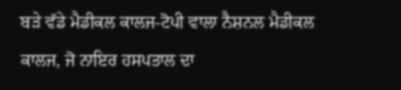ਬੜੇ ਵੱਡੇ ਮੈਡੀਕਲ ਕਾਲਜ-ਟੋਪੀ ਵਾਲਾ ਨੈਸ਼ਨਲ ਮੈਡੀਕਲ ਕਾਲਜ, ਜੋ ਨਾਇਰ ਹਸਪਤਾਲ ਦਾ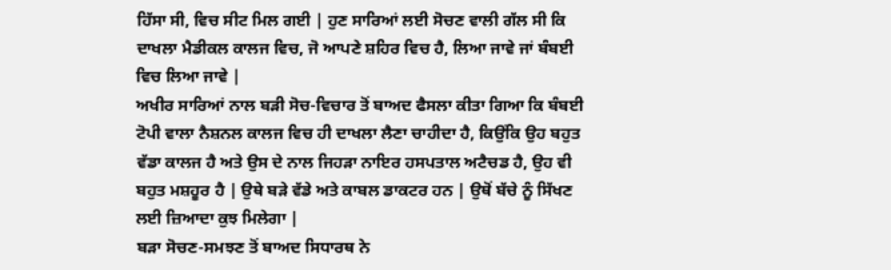ਹਿੱਸਾ ਸੀ, ਵਿਚ ਸੀਟ ਮਿਲ ਗਈ | ਹੁਣ ਸਾਰਿਆਂ ਲਈ ਸੋਚਣ ਵਾਲੀ ਗੱਲ ਸੀ ਕਿ ਦਾਖਲਾ ਮੈਡੀਕਲ ਕਾਲਜ ਵਿਚ, ਜੋ ਆਪਣੇ ਸ਼ਹਿਰ ਵਿਚ ਹੈ, ਲਿਆ ਜਾਵੇ ਜਾਂ ਬੰਬਈ ਵਿਚ ਲਿਆ ਜਾਵੇ |
ਅਖੀਰ ਸਾਰਿਆਂ ਨਾਲ ਬੜੀ ਸੋਚ-ਵਿਚਾਰ ਤੋਂ ਬਾਅਦ ਫੈਸਲਾ ਕੀਤਾ ਗਿਆ ਕਿ ਬੰਬਈ ਟੋਪੀ ਵਾਲਾ ਨੈਸ਼ਨਲ ਕਾਲਜ ਵਿਚ ਹੀ ਦਾਖਲਾ ਲੈਣਾ ਚਾਹੀਦਾ ਹੈ, ਕਿਉਂਕਿ ਉਹ ਬਹੁਤ ਵੱਡਾ ਕਾਲਜ ਹੈ ਅਤੇ ਉਸ ਦੇ ਨਾਲ ਜਿਹੜਾ ਨਾਇਰ ਹਸਪਤਾਲ ਅਟੈਚਡ ਹੈ, ਉਹ ਵੀ ਬਹੁਤ ਮਸ਼ਹੂਰ ਹੈ | ਉਥੇ ਬੜੇ ਵੱਡੇ ਅਤੇ ਕਾਬਲ ਡਾਕਟਰ ਹਨ | ਉਥੋਂ ਬੱਚੇ ਨੂੰ ਸਿੱਖਣ ਲਈ ਜ਼ਿਆਦਾ ਕੁਝ ਮਿਲੇਗਾ |
ਬੜਾ ਸੋਚਣ-ਸਮਝਣ ਤੋਂ ਬਾਅਦ ਸਿਧਾਰਥ ਨੇ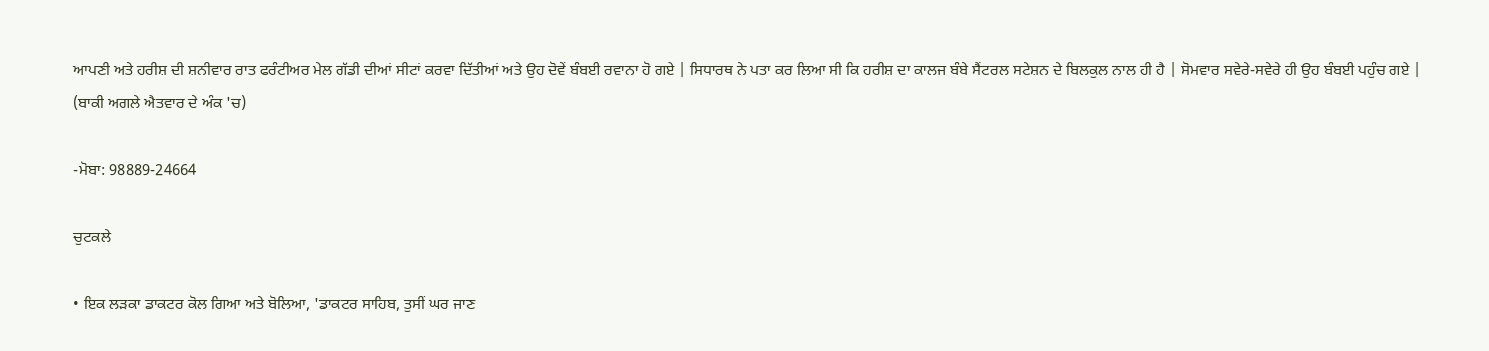ਆਪਣੀ ਅਤੇ ਹਰੀਸ਼ ਦੀ ਸ਼ਨੀਵਾਰ ਰਾਤ ਫਰੰਟੀਅਰ ਮੇਲ ਗੱਡੀ ਦੀਆਂ ਸੀਟਾਂ ਕਰਵਾ ਦਿੱਤੀਆਂ ਅਤੇ ਉਹ ਦੋਵੇਂ ਬੰਬਈ ਰਵਾਨਾ ਹੋ ਗਏ | ਸਿਧਾਰਥ ਨੇ ਪਤਾ ਕਰ ਲਿਆ ਸੀ ਕਿ ਹਰੀਸ਼ ਦਾ ਕਾਲਜ ਬੰਬੇ ਸੈਂਟਰਲ ਸਟੇਸ਼ਨ ਦੇ ਬਿਲਕੁਲ ਨਾਲ ਹੀ ਹੈ | ਸੋਮਵਾਰ ਸਵੇਰੇ-ਸਵੇਰੇ ਹੀ ਉਹ ਬੰਬਈ ਪਹੁੰਚ ਗਏ |
(ਬਾਕੀ ਅਗਲੇ ਐਤਵਾਰ ਦੇ ਅੰਕ 'ਚ)

-ਮੋਬਾ: 98889-24664

ਚੁਟਕਲੇ

• ਇਕ ਲੜਕਾ ਡਾਕਟਰ ਕੋਲ ਗਿਆ ਅਤੇ ਬੋਲਿਆ, 'ਡਾਕਟਰ ਸਾਹਿਬ, ਤੁਸੀਂ ਘਰ ਜਾਣ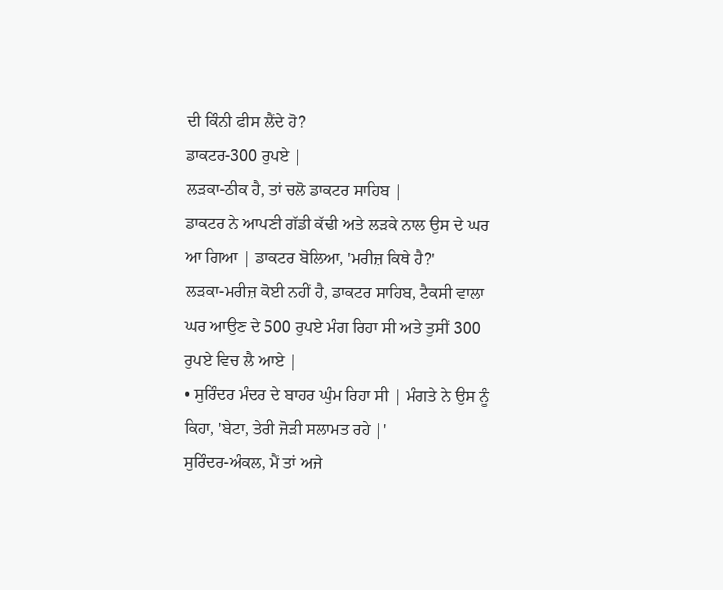ਦੀ ਕਿੰਨੀ ਫੀਸ ਲੈਂਦੇ ਹੋ?
ਡਾਕਟਰ-300 ਰੁਪਏ |
ਲੜਕਾ-ਠੀਕ ਹੈ, ਤਾਂ ਚਲੋ ਡਾਕਟਰ ਸਾਹਿਬ |
ਡਾਕਟਰ ਨੇ ਆਪਣੀ ਗੱਡੀ ਕੱਢੀ ਅਤੇ ਲੜਕੇ ਨਾਲ ਉਸ ਦੇ ਘਰ ਆ ਗਿਆ | ਡਾਕਟਰ ਬੋਲਿਆ, 'ਮਰੀਜ਼ ਕਿਥੇ ਹੈ?'
ਲੜਕਾ-ਮਰੀਜ਼ ਕੋਈ ਨਹੀਂ ਹੈ, ਡਾਕਟਰ ਸਾਹਿਬ, ਟੈਕਸੀ ਵਾਲਾ ਘਰ ਆਉਣ ਦੇ 500 ਰੁਪਏ ਮੰਗ ਰਿਹਾ ਸੀ ਅਤੇ ਤੁਸੀਂ 300 ਰੁਪਏ ਵਿਚ ਲੈ ਆਏ |
• ਸੁਰਿੰਦਰ ਮੰਦਰ ਦੇ ਬਾਹਰ ਘੁੰਮ ਰਿਹਾ ਸੀ | ਮੰਗਤੇ ਨੇ ਉਸ ਨੂੰ ਕਿਹਾ, 'ਬੇਟਾ, ਤੇਰੀ ਜੋੜੀ ਸਲਾਮਤ ਰਹੇ |'
ਸੁਰਿੰਦਰ-ਅੰਕਲ, ਮੈਂ ਤਾਂ ਅਜੇ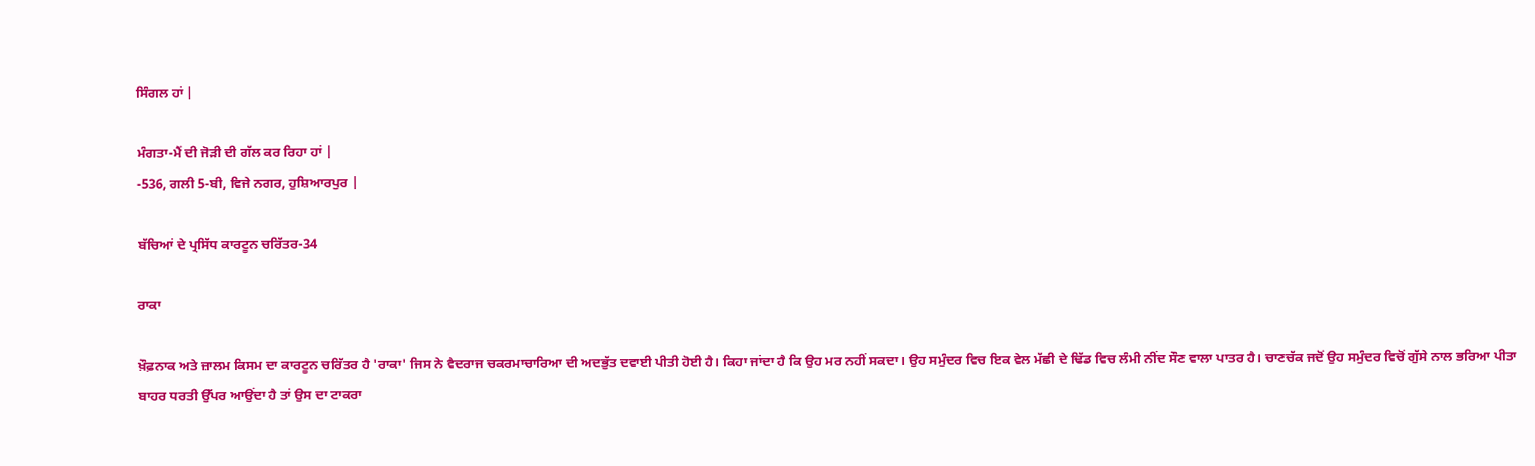ਸਿੰਗਲ ਹਾਂ |

ਮੰਗਤਾ-ਮੈਂ ਦੀ ਜੋੜੀ ਦੀ ਗੱਲ ਕਰ ਰਿਹਾ ਹਾਂ |
-536, ਗਲੀ 5-ਬੀ, ਵਿਜੇ ਨਗਰ, ਹੁਸ਼ਿਆਰਪੁਰ |

ਬੱਚਿਆਂ ਦੇ ਪ੍ਰਸਿੱਧ ਕਾਰਟੂਨ ਚਰਿੱਤਰ-34

ਰਾਕਾ

ਖ਼ੌਫ਼ਨਾਕ ਅਤੇ ਜ਼ਾਲਮ ਕਿਸਮ ਦਾ ਕਾਰਟੂਨ ਚਰਿੱਤਰ ਹੈ 'ਰਾਕਾ' ਜਿਸ ਨੇ ਵੈਦਰਾਜ ਚਕਰਮਾਚਾਰਿਆ ਦੀ ਅਦਭੁੱਤ ਦਵਾਈ ਪੀਤੀ ਹੋਈ ਹੈ। ਕਿਹਾ ਜਾਂਦਾ ਹੈ ਕਿ ਉਹ ਮਰ ਨਹੀਂ ਸਕਦਾ। ਉਹ ਸਮੁੰਦਰ ਵਿਚ ਇਕ ਵੇਲ ਮੱਛੀ ਦੇ ਢਿੱਡ ਵਿਚ ਲੰਮੀ ਨੀਂਦ ਸੌਣ ਵਾਲਾ ਪਾਤਰ ਹੈ। ਚਾਣਚੱਕ ਜਦੋਂ ਉਹ ਸਮੁੰਦਰ ਵਿਚੋਂ ਗੁੱਸੇ ਨਾਲ ਭਰਿਆ ਪੀਤਾ ਬਾਹਰ ਧਰਤੀ ਉੱਪਰ ਆਉਂਦਾ ਹੈ ਤਾਂ ਉਸ ਦਾ ਟਾਕਰਾ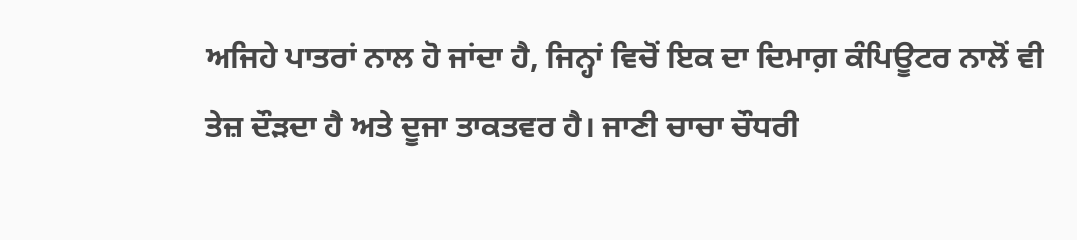ਅਜਿਹੇ ਪਾਤਰਾਂ ਨਾਲ ਹੋ ਜਾਂਦਾ ਹੈ, ਜਿਨ੍ਹਾਂ ਵਿਚੋਂ ਇਕ ਦਾ ਦਿਮਾਗ਼ ਕੰਪਿਊਟਰ ਨਾਲੋਂ ਵੀ ਤੇਜ਼ ਦੌੜਦਾ ਹੈ ਅਤੇ ਦੂਜਾ ਤਾਕਤਵਰ ਹੈ। ਜਾਣੀ ਚਾਚਾ ਚੌਧਰੀ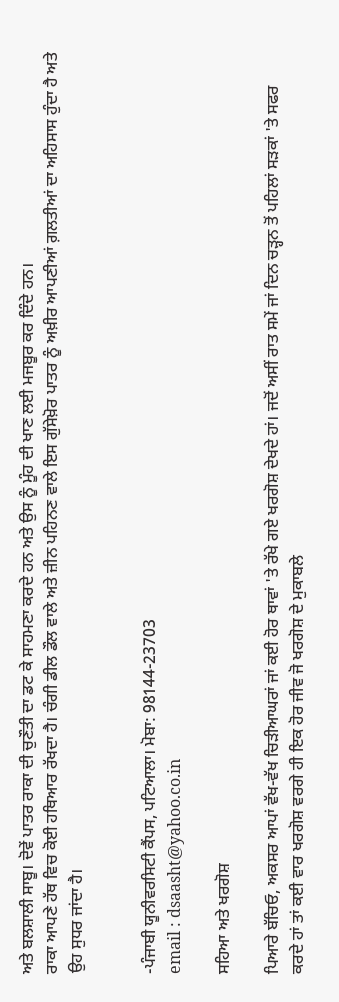ਅਤੇ ਬਲਸ਼ਾਲੀ ਸਾਬੂ। ਦੋਵੇਂ ਪਾਤਰ ਰਾਕਾ ਦੀ ਚੁਣੌਤੀ ਦਾ ਡਟ ਕੇ ਸਾਹਮਣਾ ਕਰਦੇ ਹਨ ਅਤੇ ਉਸ ਨੂੰ ਮੂੰਹ ਦੀ ਖਾਣ ਲਈ ਮਜਬੂਰ ਕਰ ਦਿੰਦੇ ਹਨ।
ਰਾਕਾ ਆਪਣੇ ਹੱਥ ਵਿਚ ਕੋਈ ਹਥਿਆਰ ਰੱਖਦਾ ਹੈ। ਚੰਗੀ ਡੀਲ ਡੌਲ ਵਾਲੇ ਅਤੇ ਜ਼ੀਨ ਪਹਿਨਣ ਵਾਲੇ ਇਸ ਗੁੱਸੇਖ਼ੋਰ ਪਾਤਰ ਨੂੰ ਅਖ਼ੀਰ ਆਪਣੀਆਂ ਗ਼ਲਤੀਆਂ ਦਾ ਅਹਿਸਾਸ ਹੁੰਦਾ ਹੈ ਅਤੇ ਉਹ ਸੁਧਰ ਜਾਂਦਾ ਹੈ।


-ਪੰਜਾਬੀ ਯੂਨੀਵਰਸਿਟੀ ਕੈਂਪਸ, ਪਟਿਆਲਾ। ਮੋਬਾ: 98144-23703
email : dsaasht@yahoo.co.in

ਸਹਿਆ ਅਤੇ ਖਰਗੋਸ਼

ਪਿਆਰੇ ਬੱਚਿਓ, ਅਕਸਰ ਆਪਾਂ ਵੱਖ-ਵੱਖ ਚਿੜੀਆਘਰਾਂ ਜਾਂ ਕਈ ਹੋਰ ਥਾਵਾਂ 'ਤੇ ਰੱਖੇ ਗਏ ਖਰਗੋਸ਼ ਦੇਖਦੇ ਹਾਂ। ਜਦੋਂ ਅਸੀਂ ਰਾਤ ਸਮੇਂ ਜਾਂ ਦਿਨ ਚੜ੍ਹਨ ਤੋਂ ਪਹਿਲਾਂ ਸੜਕਾਂ 'ਤੇ ਸਫਰ ਕਰਦੇ ਹਾਂ ਤਾਂ ਕਈ ਵਾਰ ਖਰਗੋਸ਼ ਵਰਗੇ ਹੀ ਇਕ ਹੋਰ ਜੀਵ ਜੋ ਖਰਗੋਸ਼ ਦੇ ਮੁਕਾਬਲੇ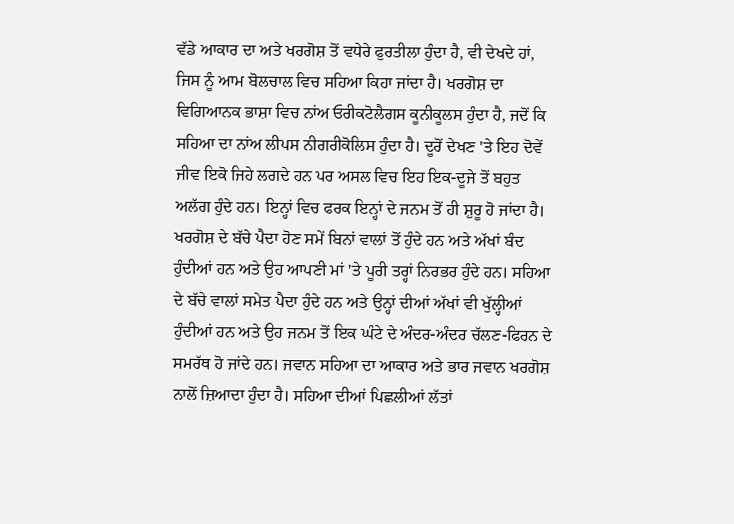ਵੱਡੇ ਆਕਾਰ ਦਾ ਅਤੇ ਖਰਗੋਸ਼ ਤੋਂ ਵਧੇਰੇ ਫੁਰਤੀਲਾ ਹੁੰਦਾ ਹੈ, ਵੀ ਦੇਖਦੇ ਹਾਂ, ਜਿਸ ਨੂੰ ਆਮ ਬੋਲਚਾਲ ਵਿਚ ਸਹਿਆ ਕਿਹਾ ਜਾਂਦਾ ਹੈ। ਖਰਗੋਸ਼ ਦਾ ਵਿਗਿਆਨਕ ਭਾਸ਼ਾ ਵਿਚ ਨਾਂਅ ਓਰੀਕਟੋਲੈਗਸ ਕੂਨੀਕੂਲਸ ਹੁੰਦਾ ਹੈ, ਜਦੋਂ ਕਿ ਸਹਿਆ ਦਾ ਨਾਂਅ ਲੀਪਸ ਨੀਗਰੀਕੋਲਿਸ ਹੁੰਦਾ ਹੈ। ਦੂਰੋਂ ਦੇਖਣ 'ਤੇ ਇਹ ਦੋਵੇਂ ਜੀਵ ਇਕੋ ਜਿਹੇ ਲਗਦੇ ਹਨ ਪਰ ਅਸਲ ਵਿਚ ਇਹ ਇਕ-ਦੂਜੇ ਤੋਂ ਬਹੁਤ ਅਲੱਗ ਹੁੰਦੇ ਹਨ। ਇਨ੍ਹਾਂ ਵਿਚ ਫਰਕ ਇਨ੍ਹਾਂ ਦੇ ਜਨਮ ਤੋਂ ਹੀ ਸ਼ੁਰੂ ਹੋ ਜਾਂਦਾ ਹੈ। ਖਰਗੋਸ਼ ਦੇ ਬੱਚੇ ਪੈਦਾ ਹੋਣ ਸਮੇਂ ਬਿਨਾਂ ਵਾਲਾਂ ਤੋਂ ਹੁੰਦੇ ਹਨ ਅਤੇ ਅੱਖਾਂ ਬੰਦ ਹੁੰਦੀਆਂ ਹਨ ਅਤੇ ਉਹ ਆਪਣੀ ਮਾਂ 'ਤੇ ਪੂਰੀ ਤਰ੍ਹਾਂ ਨਿਰਭਰ ਹੁੰਦੇ ਹਨ। ਸਹਿਆ ਦੇ ਬੱਚੇ ਵਾਲਾਂ ਸਮੇਤ ਪੈਦਾ ਹੁੰਦੇ ਹਨ ਅਤੇ ਉਨ੍ਹਾਂ ਦੀਆਂ ਅੱਖਾਂ ਵੀ ਖੁੱਲ੍ਹੀਆਂ ਹੁੰਦੀਆਂ ਹਨ ਅਤੇ ਉਹ ਜਨਮ ਤੋਂ ਇਕ ਘੰਟੇ ਦੇ ਅੰਦਰ-ਅੰਦਰ ਚੱਲਣ-ਫਿਰਨ ਦੇ ਸਮਰੱਥ ਹੋ ਜਾਂਦੇ ਹਨ। ਜਵਾਨ ਸਹਿਆ ਦਾ ਆਕਾਰ ਅਤੇ ਭਾਰ ਜਵਾਨ ਖਰਗੋਸ਼ ਨਾਲੋਂ ਜ਼ਿਆਦਾ ਹੁੰਦਾ ਹੈ। ਸਹਿਆ ਦੀਆਂ ਪਿਛਲੀਆਂ ਲੱਤਾਂ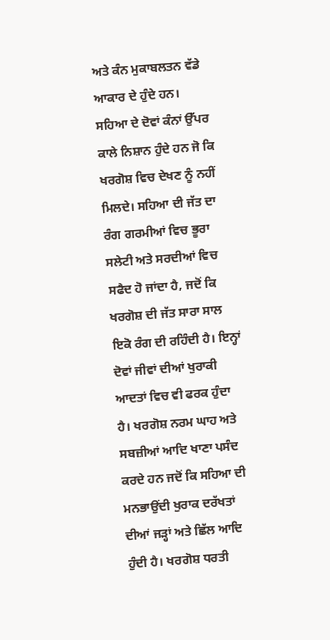ਅਤੇ ਕੰਨ ਮੁਕਾਬਲਤਨ ਵੱਡੇ ਆਕਾਰ ਦੇ ਹੁੰਦੇ ਹਨ।
ਸਹਿਆ ਦੇ ਦੋਵਾਂ ਕੰਨਾਂ ਉੱਪਰ ਕਾਲੇ ਨਿਸ਼ਾਨ ਹੁੰਦੇ ਹਨ ਜੋ ਕਿ ਖਰਗੋਸ਼ ਵਿਚ ਦੇਖਣ ਨੂੰ ਨਹੀਂ ਮਿਲਦੇ। ਸਹਿਆ ਦੀ ਜੱਤ ਦਾ ਰੰਗ ਗਰਮੀਆਂ ਵਿਚ ਭੂਰਾ ਸਲੇਟੀ ਅਤੇ ਸਰਦੀਆਂ ਵਿਚ ਸਫੈਦ ਹੋ ਜਾਂਦਾ ਹੈ, ਜਦੋਂ ਕਿ ਖਰਗੋਸ਼ ਦੀ ਜੱਤ ਸਾਰਾ ਸਾਲ ਇਕੋ ਰੰਗ ਦੀ ਰਹਿੰਦੀ ਹੈ। ਇਨ੍ਹਾਂ ਦੋਵਾਂ ਜੀਵਾਂ ਦੀਆਂ ਖੁਰਾਕੀ ਆਦਤਾਂ ਵਿਚ ਵੀ ਫਰਕ ਹੁੰਦਾ ਹੈ। ਖਰਗੋਸ਼ ਨਰਮ ਘਾਹ ਅਤੇ ਸਬਜ਼ੀਆਂ ਆਦਿ ਖਾਣਾ ਪਸੰਦ ਕਰਦੇ ਹਨ ਜਦੋਂ ਕਿ ਸਹਿਆ ਦੀ ਮਨਭਾਉਂਦੀ ਖੁਰਾਕ ਦਰੱਖਤਾਂ ਦੀਆਂ ਜੜ੍ਹਾਂ ਅਤੇ ਛਿੱਲ ਆਦਿ ਹੁੰਦੀ ਹੈ। ਖਰਗੋਸ਼ ਧਰਤੀ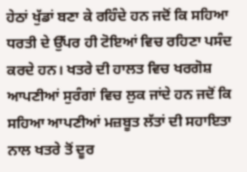ਹੇਠਾਂ ਖੁੱਡਾਂ ਬਣਾ ਕੇ ਰਹਿੰਦੇ ਹਨ ਜਦੋਂ ਕਿ ਸਹਿਆ ਧਰਤੀ ਦੇ ਉੱਪਰ ਹੀ ਟੋਇਆਂ ਵਿਚ ਰਹਿਣਾ ਪਸੰਦ ਕਰਦੇ ਹਨ। ਖਤਰੇ ਦੀ ਹਾਲਤ ਵਿਚ ਖਰਗੋਸ਼ ਆਪਣੀਆਂ ਸੁਰੰਗਾਂ ਵਿਚ ਲੁਕ ਜਾਂਦੇ ਹਨ ਜਦੋਂ ਕਿ ਸਹਿਆ ਆਪਣੀਆਂ ਮਜ਼ਬੂਤ ਲੱਤਾਂ ਦੀ ਸਹਾਇਤਾ ਨਾਲ ਖਤਰੇ ਤੋਂ ਦੂਰ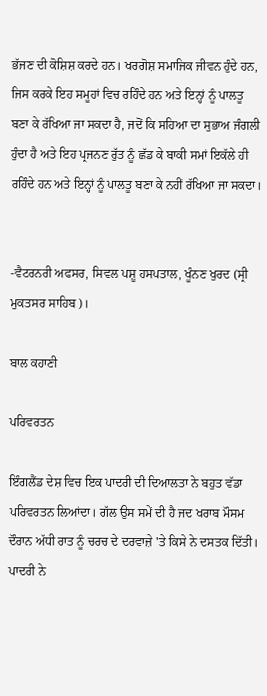ਭੱਜਣ ਦੀ ਕੋਸ਼ਿਸ਼ ਕਰਦੇ ਹਨ। ਖਰਗੋਸ਼ ਸਮਾਜਿਕ ਜੀਵਨ ਹੁੰਦੇ ਹਨ, ਜਿਸ ਕਰਕੇ ਇਹ ਸਮੂਹਾਂ ਵਿਚ ਰਹਿੰਦੇ ਹਨ ਅਤੇ ਇਨ੍ਹਾਂ ਨੂੰ ਪਾਲਤੂ ਬਣਾ ਕੇ ਰੱਖਿਆ ਜਾ ਸਕਦਾ ਹੈ, ਜਦੋਂ ਕਿ ਸਹਿਆ ਦਾ ਸੁਭਾਅ ਜੰਗਲੀ ਹੁੰਦਾ ਹੈ ਅਤੇ ਇਹ ਪ੍ਰਜਨਣ ਰੁੱਤ ਨੂੰ ਛੱਡ ਕੇ ਬਾਕੀ ਸਮਾਂ ਇਕੱਲੇ ਹੀ ਰਹਿੰਦੇ ਹਨ ਅਤੇ ਇਨ੍ਹਾਂ ਨੂੰ ਪਾਲਤੂ ਬਣਾ ਕੇ ਨਹੀਂ ਰੱਖਿਆ ਜਾ ਸਕਦਾ।


-ਵੈਟਰਨਰੀ ਅਫਸਰ, ਸਿਵਲ ਪਸ਼ੂ ਹਸਪਤਾਲ, ਖੂੰਨਣ ਖੁਰਦ (ਸ੍ਰੀ ਮੁਕਤਸਰ ਸਾਹਿਬ)।

ਬਾਲ ਕਹਾਣੀ

ਪਰਿਵਰਤਨ

ਇੰਗਲੈਂਡ ਦੇਸ਼ ਵਿਚ ਇਕ ਪਾਦਰੀ ਦੀ ਦਿਆਲਤਾ ਨੇ ਬਹੁਤ ਵੱਡਾ ਪਰਿਵਰਤਨ ਲਿਆਂਦਾ। ਗੱਲ ਉਸ ਸਮੇਂ ਦੀ ਹੈ ਜਦ ਖਰਾਬ ਮੌਸਮ ਦੌਰਾਨ ਅੱਧੀ ਰਾਤ ਨੂੰ ਚਰਚ ਦੇ ਦਰਵਾਜ਼ੇ 'ਤੇ ਕਿਸੇ ਨੇ ਦਸਤਕ ਦਿੱਤੀ। ਪਾਦਰੀ ਨੇ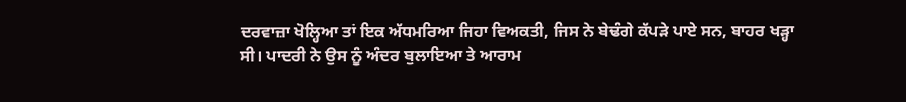ਦਰਵਾਜ਼ਾ ਖੋਲ੍ਹਿਆ ਤਾਂ ਇਕ ਅੱਧਮਰਿਆ ਜਿਹਾ ਵਿਅਕਤੀ, ਜਿਸ ਨੇ ਬੇਢੰਗੇ ਕੱਪੜੇ ਪਾਏ ਸਨ, ਬਾਹਰ ਖੜ੍ਹਾ ਸੀ। ਪਾਦਰੀ ਨੇ ਉਸ ਨੂੰ ਅੰਦਰ ਬੁਲਾਇਆ ਤੇ ਆਰਾਮ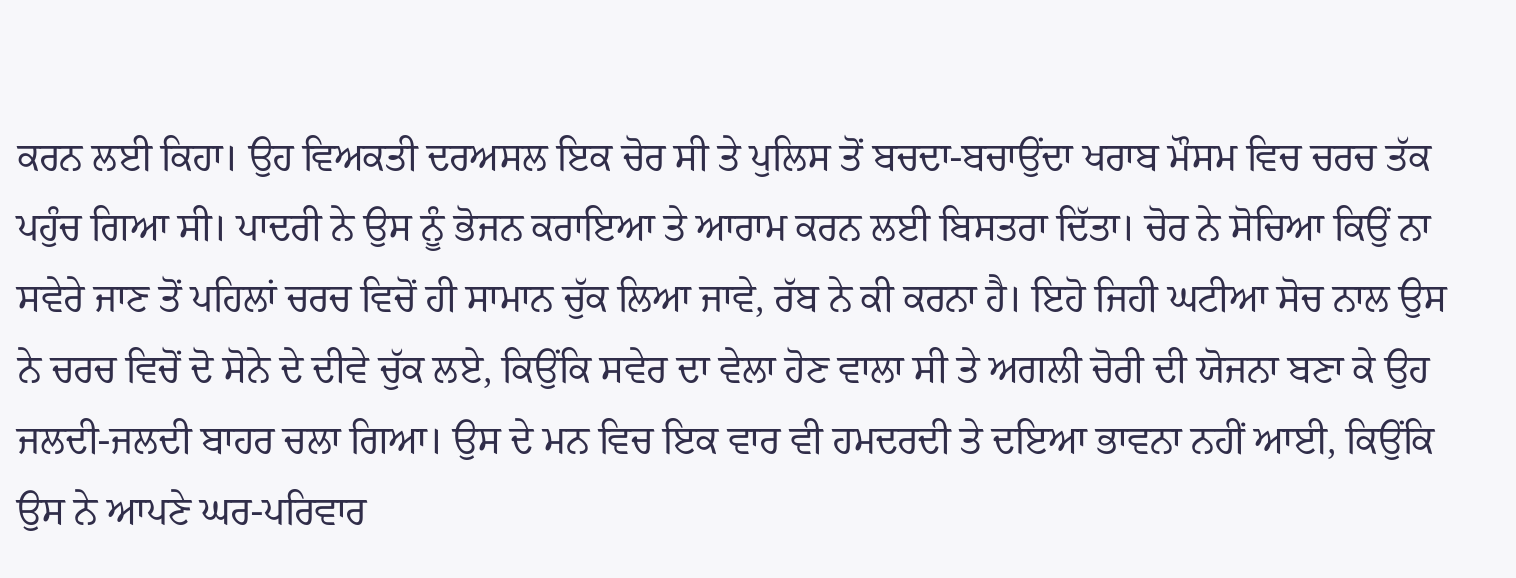ਕਰਨ ਲਈ ਕਿਹਾ। ਉਹ ਵਿਅਕਤੀ ਦਰਅਸਲ ਇਕ ਚੋਰ ਸੀ ਤੇ ਪੁਲਿਸ ਤੋਂ ਬਚਦਾ-ਬਚਾਉਂਦਾ ਖਰਾਬ ਮੌਸਮ ਵਿਚ ਚਰਚ ਤੱਕ ਪਹੁੰਚ ਗਿਆ ਸੀ। ਪਾਦਰੀ ਨੇ ਉਸ ਨੂੰ ਭੋਜਨ ਕਰਾਇਆ ਤੇ ਆਰਾਮ ਕਰਨ ਲਈ ਬਿਸਤਰਾ ਦਿੱਤਾ। ਚੋਰ ਨੇ ਸੋਚਿਆ ਕਿਉਂ ਨਾ ਸਵੇਰੇ ਜਾਣ ਤੋਂ ਪਹਿਲਾਂ ਚਰਚ ਵਿਚੋਂ ਹੀ ਸਾਮਾਨ ਚੁੱਕ ਲਿਆ ਜਾਵੇ, ਰੱਬ ਨੇ ਕੀ ਕਰਨਾ ਹੈ। ਇਹੋ ਜਿਹੀ ਘਟੀਆ ਸੋਚ ਨਾਲ ਉਸ ਨੇ ਚਰਚ ਵਿਚੋਂ ਦੋ ਸੋਨੇ ਦੇ ਦੀਵੇ ਚੁੱਕ ਲਏ, ਕਿਉਂਕਿ ਸਵੇਰ ਦਾ ਵੇਲਾ ਹੋਣ ਵਾਲਾ ਸੀ ਤੇ ਅਗਲੀ ਚੋਰੀ ਦੀ ਯੋਜਨਾ ਬਣਾ ਕੇ ਉਹ ਜਲਦੀ-ਜਲਦੀ ਬਾਹਰ ਚਲਾ ਗਿਆ। ਉਸ ਦੇ ਮਨ ਵਿਚ ਇਕ ਵਾਰ ਵੀ ਹਮਦਰਦੀ ਤੇ ਦਇਆ ਭਾਵਨਾ ਨਹੀਂ ਆਈ, ਕਿਉਂਕਿ ਉਸ ਨੇ ਆਪਣੇ ਘਰ-ਪਰਿਵਾਰ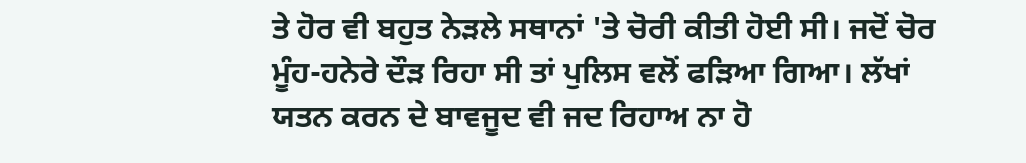ਤੇ ਹੋਰ ਵੀ ਬਹੁਤ ਨੇੜਲੇ ਸਥਾਨਾਂ 'ਤੇ ਚੋਰੀ ਕੀਤੀ ਹੋਈ ਸੀ। ਜਦੋਂ ਚੋਰ ਮੂੰਹ-ਹਨੇਰੇ ਦੌੜ ਰਿਹਾ ਸੀ ਤਾਂ ਪੁਲਿਸ ਵਲੋਂ ਫੜਿਆ ਗਿਆ। ਲੱਖਾਂ ਯਤਨ ਕਰਨ ਦੇ ਬਾਵਜੂਦ ਵੀ ਜਦ ਰਿਹਾਅ ਨਾ ਹੋ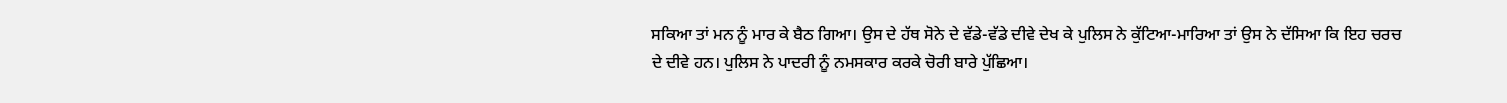ਸਕਿਆ ਤਾਂ ਮਨ ਨੂੰ ਮਾਰ ਕੇ ਬੈਠ ਗਿਆ। ਉਸ ਦੇ ਹੱਥ ਸੋਨੇ ਦੇ ਵੱਡੇ-ਵੱਡੇ ਦੀਵੇ ਦੇਖ ਕੇ ਪੁਲਿਸ ਨੇ ਕੁੱਟਿਆ-ਮਾਰਿਆ ਤਾਂ ਉਸ ਨੇ ਦੱਸਿਆ ਕਿ ਇਹ ਚਰਚ ਦੇ ਦੀਵੇ ਹਨ। ਪੁਲਿਸ ਨੇ ਪਾਦਰੀ ਨੂੰ ਨਮਸਕਾਰ ਕਰਕੇ ਚੋਰੀ ਬਾਰੇ ਪੁੱਛਿਆ।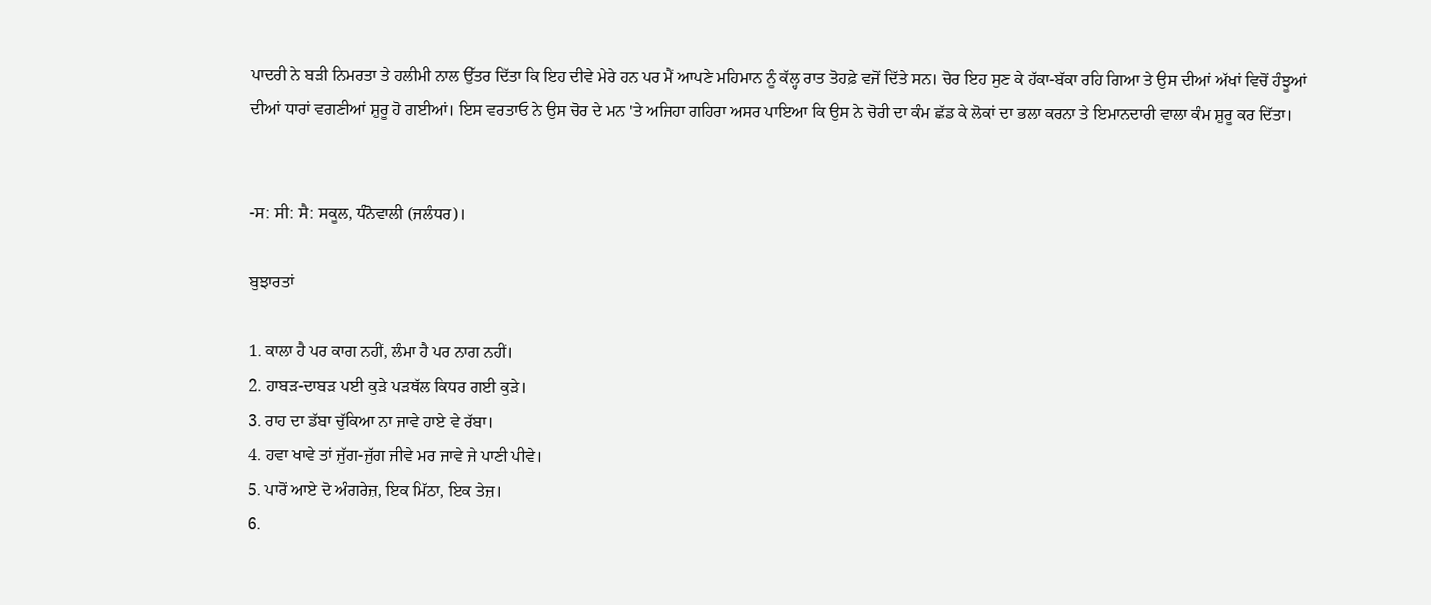ਪਾਦਰੀ ਨੇ ਬੜੀ ਨਿਮਰਤਾ ਤੇ ਹਲੀਮੀ ਨਾਲ ਉੱਤਰ ਦਿੱਤਾ ਕਿ ਇਹ ਦੀਵੇ ਮੇਰੇ ਹਨ ਪਰ ਮੈਂ ਆਪਣੇ ਮਹਿਮਾਨ ਨੂੰ ਕੱਲ੍ਹ ਰਾਤ ਤੋਹਫ਼ੇ ਵਜੋਂ ਦਿੱਤੇ ਸਨ। ਚੋਰ ਇਹ ਸੁਣ ਕੇ ਹੱਕਾ-ਬੱਕਾ ਰਹਿ ਗਿਆ ਤੇ ਉਸ ਦੀਆਂ ਅੱਖਾਂ ਵਿਚੋਂ ਹੰਝੂਆਂ ਦੀਆਂ ਧਾਰਾਂ ਵਗਣੀਆਂ ਸ਼ੁਰੂ ਹੋ ਗਈਆਂ। ਇਸ ਵਰਤਾਓ ਨੇ ਉਸ ਚੋਰ ਦੇ ਮਨ 'ਤੇ ਅਜਿਹਾ ਗਹਿਰਾ ਅਸਰ ਪਾਇਆ ਕਿ ਉਸ ਨੇ ਚੋਰੀ ਦਾ ਕੰਮ ਛੱਡ ਕੇ ਲੋਕਾਂ ਦਾ ਭਲਾ ਕਰਨਾ ਤੇ ਇਮਾਨਦਾਰੀ ਵਾਲਾ ਕੰਮ ਸ਼ੁਰੂ ਕਰ ਦਿੱਤਾ।


-ਸ: ਸੀ: ਸੈ: ਸਕੂਲ, ਧੰਨੋਵਾਲੀ (ਜਲੰਧਰ)।

ਬੁਝਾਰਤਾਂ

1. ਕਾਲਾ ਹੈ ਪਰ ਕਾਗ ਨਹੀਂ, ਲੰਮਾ ਹੈ ਪਰ ਨਾਗ ਨਹੀਂ।
2. ਹਾਬੜ-ਦਾਬੜ ਪਈ ਕੁੜੇ ਪੜਥੱਲ ਕਿਧਰ ਗਈ ਕੁੜੇ।
3. ਰਾਹ ਦਾ ਡੱਬਾ ਚੁੱਕਿਆ ਨਾ ਜਾਵੇ ਹਾਏ ਵੇ ਰੱਬਾ।
4. ਹਵਾ ਖਾਵੇ ਤਾਂ ਜੁੱਗ-ਜੁੱਗ ਜੀਵੇ ਮਰ ਜਾਵੇ ਜੇ ਪਾਣੀ ਪੀਵੇ।
5. ਪਾਰੋਂ ਆਏ ਦੋ ਅੰਗਰੇਜ਼, ਇਕ ਮਿੱਠਾ, ਇਕ ਤੇਜ਼।
6.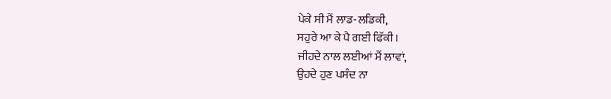ਪੇਕੇ ਸੀ ਮੈਂ ਲਾਡ-ਲਡਿਕੀ,
ਸਹੁਰੇ ਆ ਕੇ ਪੈ ਗਈ ਫਿੱਕੀ।
ਜੀਹਦੇ ਨਾਲ ਲਈਆਂ ਮੈਂ ਲਾਵਾਂ,
ਉਹਦੇ ਹੁਣ ਪਸੰਦ ਨਾ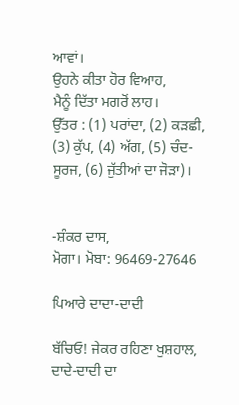ਆਵਾਂ।
ਉਹਨੇ ਕੀਤਾ ਹੋਰ ਵਿਆਹ,
ਮੈਨੂੰ ਦਿੱਤਾ ਮਗਰੋਂ ਲਾਹ।
ਉੱਤਰ : (1) ਪਰਾਂਦਾ, (2) ਕੜਛੀ, (3) ਕੁੱਪ, (4) ਅੱਗ, (5) ਚੰਦ-ਸੂਰਜ, (6) ਜੁੱਤੀਆਂ ਦਾ ਜੋੜਾ)।


-ਸ਼ੰਕਰ ਦਾਸ,
ਮੋਗਾ। ਮੋਬਾ: 96469-27646

ਪਿਆਰੇ ਦਾਦਾ-ਦਾਦੀ

ਬੱਚਿਓ! ਜੇਕਰ ਰਹਿਣਾ ਖੁਸ਼ਹਾਲ,
ਦਾਦੇ-ਦਾਦੀ ਦਾ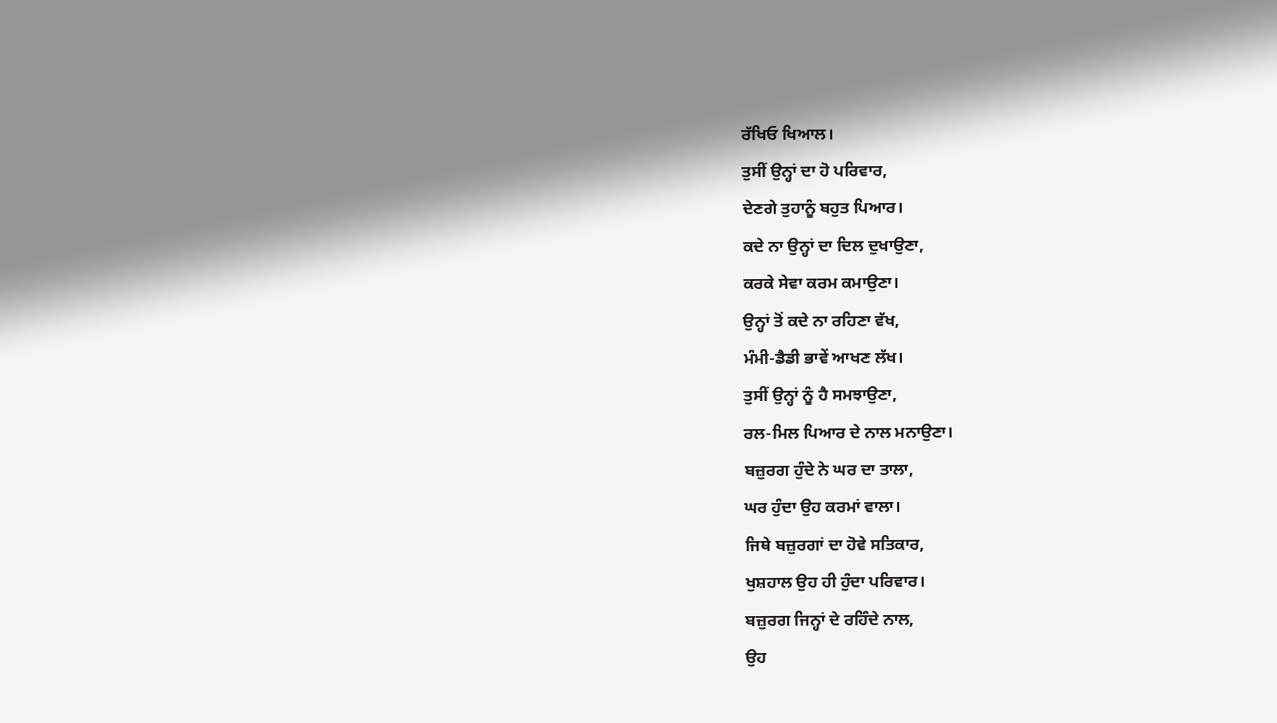ਰੱਖਿਓ ਖਿਆਲ।
ਤੁਸੀਂ ਉਨ੍ਹਾਂ ਦਾ ਹੋ ਪਰਿਵਾਰ,
ਦੇਣਗੇ ਤੁਹਾਨੂੰ ਬਹੁਤ ਪਿਆਰ।
ਕਦੇ ਨਾ ਉਨ੍ਹਾਂ ਦਾ ਦਿਲ ਦੁਖਾਉਣਾ,
ਕਰਕੇ ਸੇਵਾ ਕਰਮ ਕਮਾਉਣਾ।
ਉਨ੍ਹਾਂ ਤੋਂ ਕਦੇ ਨਾ ਰਹਿਣਾ ਵੱਖ,
ਮੰਮੀ-ਡੈਡੀ ਭਾਵੇਂ ਆਖਣ ਲੱਖ।
ਤੁਸੀਂ ਉਨ੍ਹਾਂ ਨੂੰ ਹੈ ਸਮਝਾਉਣਾ,
ਰਲ-ਮਿਲ ਪਿਆਰ ਦੇ ਨਾਲ ਮਨਾਉਣਾ।
ਬਜ਼ੁਰਗ ਹੁੰਦੇ ਨੇ ਘਰ ਦਾ ਤਾਲਾ,
ਘਰ ਹੁੰਦਾ ਉਹ ਕਰਮਾਂ ਵਾਲਾ।
ਜਿਥੇ ਬਜ਼ੁਰਗਾਂ ਦਾ ਹੋਵੇ ਸਤਿਕਾਰ,
ਖੁਸ਼ਹਾਲ ਉਹ ਹੀ ਹੁੰਦਾ ਪਰਿਵਾਰ।
ਬਜ਼ੁਰਗ ਜਿਨ੍ਹਾਂ ਦੇ ਰਹਿੰਦੇ ਨਾਲ,
ਉਹ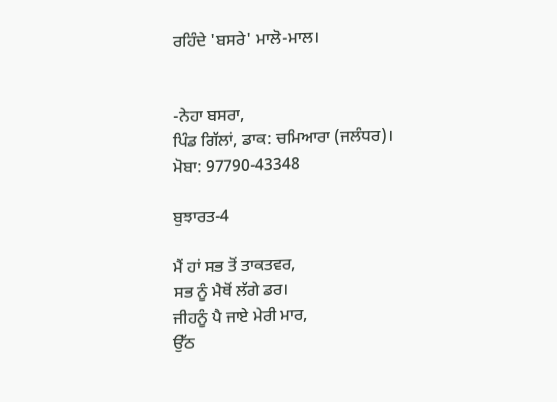ਰਹਿੰਦੇ 'ਬਸਰੇ' ਮਾਲੋ-ਮਾਲ।


-ਨੇਹਾ ਬਸਰਾ,
ਪਿੰਡ ਗਿੱਲਾਂ, ਡਾਕ: ਚਮਿਆਰਾ (ਜਲੰਧਰ)।
ਮੋਬਾ: 97790-43348

ਬੁਝਾਰਤ-4

ਮੈਂ ਹਾਂ ਸਭ ਤੋਂ ਤਾਕਤਵਰ,
ਸਭ ਨੂੰ ਮੈਥੋਂ ਲੱਗੇ ਡਰ।
ਜੀਹਨੂੰ ਪੈ ਜਾਏ ਮੇਰੀ ਮਾਰ,
ਉੱਠ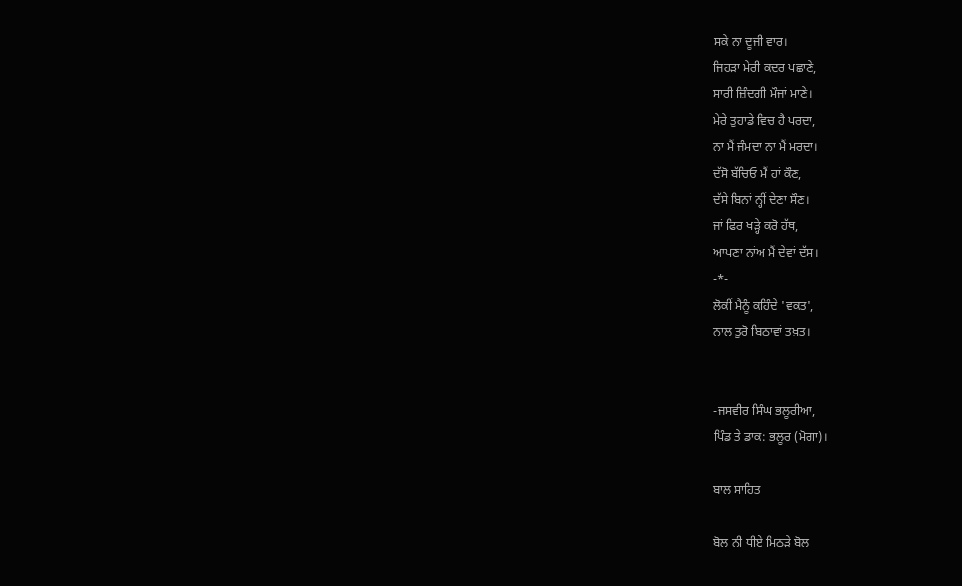ਸਕੇ ਨਾ ਦੂਜੀ ਵਾਰ।
ਜਿਹੜਾ ਮੇਰੀ ਕਦਰ ਪਛਾਣੇ,
ਸਾਰੀ ਜ਼ਿੰਦਗੀ ਮੌਜਾਂ ਮਾਣੇ।
ਮੇਰੇ ਤੁਹਾਡੇ ਵਿਚ ਹੈ ਪਰਦਾ,
ਨਾ ਮੈਂ ਜੰਮਦਾ ਨਾ ਮੈਂ ਮਰਦਾ।
ਦੱਸੋ ਬੱਚਿਓ ਮੈਂ ਹਾਂ ਕੌਣ,
ਦੱਸੇ ਬਿਨਾਂ ਨ੍ਹੀਂ ਦੇਣਾ ਸੌਣ।
ਜਾਂ ਫਿਰ ਖੜ੍ਹੇ ਕਰੋ ਹੱਥ,
ਆਪਣਾ ਨਾਂਅ ਮੈਂ ਦੇਵਾਂ ਦੱਸ।
-*-
ਲੋਕੀਂ ਮੈਨੂੰ ਕਹਿੰਦੇ 'ਵਕਤ',
ਨਾਲ ਤੁਰੋ ਬਿਠਾਵਾਂ ਤਖ਼ਤ।


-ਜਸਵੀਰ ਸਿੰਘ ਭਲੂਰੀਆ,
ਪਿੰਡ ਤੇ ਡਾਕ: ਭਲੂਰ (ਮੋਗਾ)।

ਬਾਲ ਸਾਹਿਤ

ਬੋਲ ਨੀ ਧੀਏ ਮਿਠੜੇ ਬੋਲ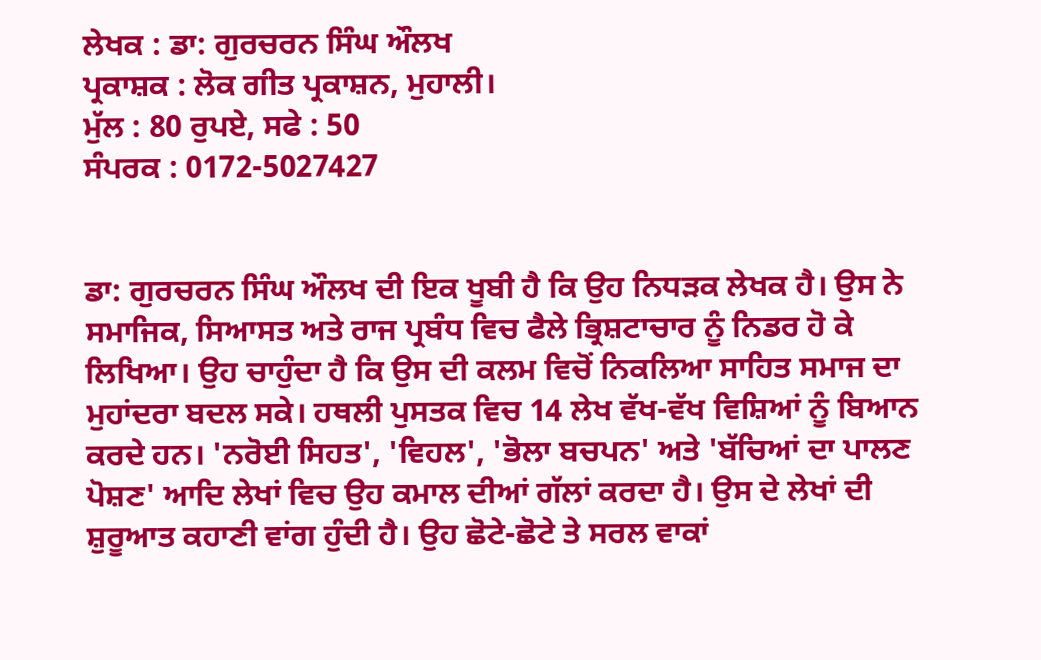ਲੇਖਕ : ਡਾ: ਗੁਰਚਰਨ ਸਿੰਘ ਔਲਖ
ਪ੍ਰਕਾਸ਼ਕ : ਲੋਕ ਗੀਤ ਪ੍ਰਕਾਸ਼ਨ, ਮੁਹਾਲੀ।
ਮੁੱਲ : 80 ਰੁਪਏ, ਸਫੇ : 50
ਸੰਪਰਕ : 0172-5027427


ਡਾ: ਗੁਰਚਰਨ ਸਿੰਘ ਔਲਖ ਦੀ ਇਕ ਖੂਬੀ ਹੈ ਕਿ ਉਹ ਨਿਧੜਕ ਲੇਖਕ ਹੈ। ਉਸ ਨੇ ਸਮਾਜਿਕ, ਸਿਆਸਤ ਅਤੇ ਰਾਜ ਪ੍ਰਬੰਧ ਵਿਚ ਫੈਲੇ ਭ੍ਰਿਸ਼ਟਾਚਾਰ ਨੂੰ ਨਿਡਰ ਹੋ ਕੇ ਲਿਖਿਆ। ਉਹ ਚਾਹੁੰਦਾ ਹੈ ਕਿ ਉਸ ਦੀ ਕਲਮ ਵਿਚੋਂ ਨਿਕਲਿਆ ਸਾਹਿਤ ਸਮਾਜ ਦਾ ਮੁਹਾਂਦਰਾ ਬਦਲ ਸਕੇ। ਹਥਲੀ ਪੁਸਤਕ ਵਿਚ 14 ਲੇਖ ਵੱਖ-ਵੱਖ ਵਿਸ਼ਿਆਂ ਨੂੰ ਬਿਆਨ ਕਰਦੇ ਹਨ। 'ਨਰੋਈ ਸਿਹਤ', 'ਵਿਹਲ', 'ਭੋਲਾ ਬਚਪਨ' ਅਤੇ 'ਬੱਚਿਆਂ ਦਾ ਪਾਲਣ ਪੋਸ਼ਣ' ਆਦਿ ਲੇਖਾਂ ਵਿਚ ਉਹ ਕਮਾਲ ਦੀਆਂ ਗੱਲਾਂ ਕਰਦਾ ਹੈ। ਉਸ ਦੇ ਲੇਖਾਂ ਦੀ ਸ਼ੁਰੂਆਤ ਕਹਾਣੀ ਵਾਂਗ ਹੁੰਦੀ ਹੈ। ਉਹ ਛੋਟੇ-ਛੋਟੇ ਤੇ ਸਰਲ ਵਾਕਾਂ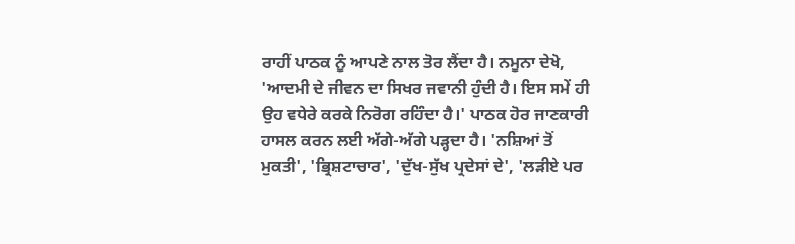ਰਾਹੀਂ ਪਾਠਕ ਨੂੰ ਆਪਣੇ ਨਾਲ ਤੋਰ ਲੈਂਦਾ ਹੈ। ਨਮੂਨਾ ਦੇਖੋ, 'ਆਦਮੀ ਦੇ ਜੀਵਨ ਦਾ ਸਿਖਰ ਜਵਾਨੀ ਹੁੰਦੀ ਹੈ। ਇਸ ਸਮੇਂ ਹੀ ਉਹ ਵਧੇਰੇ ਕਰਕੇ ਨਿਰੋਗ ਰਹਿੰਦਾ ਹੈ।' ਪਾਠਕ ਹੋਰ ਜਾਣਕਾਰੀ ਹਾਸਲ ਕਰਨ ਲਈ ਅੱਗੇ-ਅੱਗੇ ਪੜ੍ਹਦਾ ਹੈ। 'ਨਸ਼ਿਆਂ ਤੋਂ ਮੁਕਤੀ', 'ਭ੍ਰਿਸ਼ਟਾਚਾਰ', 'ਦੁੱਖ-ਸੁੱਖ ਪ੍ਰਦੇਸਾਂ ਦੇ', 'ਲੜੀਏ ਪਰ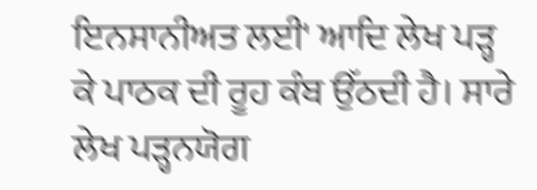ਇਨਸਾਨੀਅਤ ਲਈ' ਆਦਿ ਲੇਖ ਪੜ੍ਹ ਕੇ ਪਾਠਕ ਦੀ ਰੂਹ ਕੰਬ ਉੱਠਦੀ ਹੈ। ਸਾਰੇ ਲੇਖ ਪੜ੍ਹਨਯੋਗ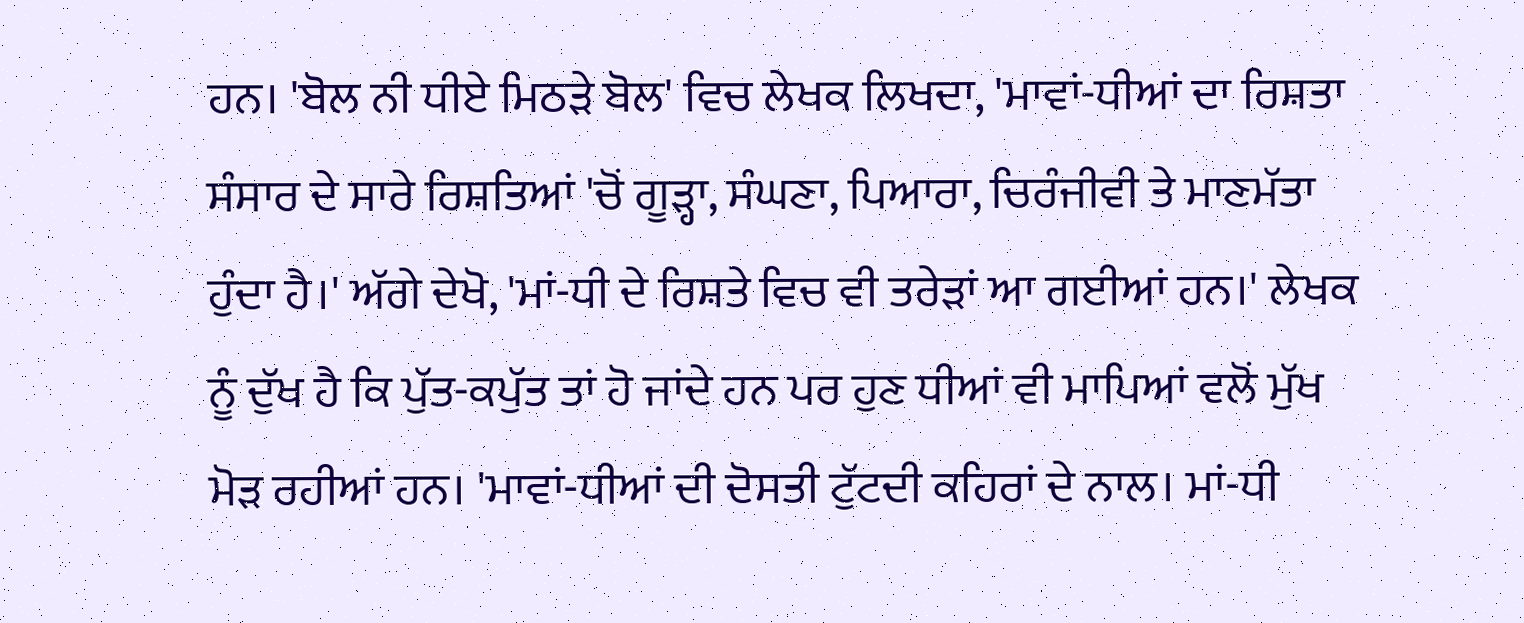ਹਨ। 'ਬੋਲ ਨੀ ਧੀਏ ਮਿਠੜੇ ਬੋਲ' ਵਿਚ ਲੇਖਕ ਲਿਖਦਾ, 'ਮਾਵਾਂ-ਧੀਆਂ ਦਾ ਰਿਸ਼ਤਾ ਸੰਸਾਰ ਦੇ ਸਾਰੇ ਰਿਸ਼ਤਿਆਂ 'ਚੋਂ ਗੂੜ੍ਹਾ, ਸੰਘਣਾ, ਪਿਆਰਾ, ਚਿਰੰਜੀਵੀ ਤੇ ਮਾਣਮੱਤਾ ਹੁੰਦਾ ਹੈ।' ਅੱਗੇ ਦੇਖੋ, 'ਮਾਂ-ਧੀ ਦੇ ਰਿਸ਼ਤੇ ਵਿਚ ਵੀ ਤਰੇੜਾਂ ਆ ਗਈਆਂ ਹਨ।' ਲੇਖਕ ਨੂੰ ਦੁੱਖ ਹੈ ਕਿ ਪੁੱਤ-ਕਪੁੱਤ ਤਾਂ ਹੋ ਜਾਂਦੇ ਹਨ ਪਰ ਹੁਣ ਧੀਆਂ ਵੀ ਮਾਪਿਆਂ ਵਲੋਂ ਮੁੱਖ ਮੋੜ ਰਹੀਆਂ ਹਨ। 'ਮਾਵਾਂ-ਧੀਆਂ ਦੀ ਦੋਸਤੀ ਟੁੱਟਦੀ ਕਹਿਰਾਂ ਦੇ ਨਾਲ। ਮਾਂ-ਧੀ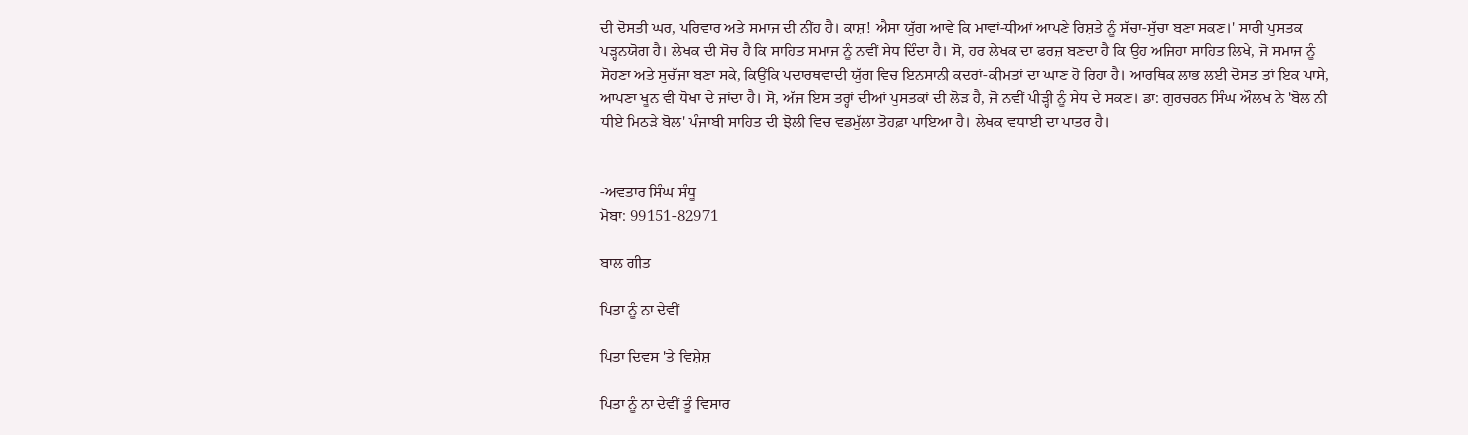ਦੀ ਦੋਸਤੀ ਘਰ, ਪਰਿਵਾਰ ਅਤੇ ਸਮਾਜ ਦੀ ਨੀਂਹ ਹੈ। ਕਾਸ਼! ਐਸਾ ਯੁੱਗ ਆਵੇ ਕਿ ਮਾਵਾਂ-ਧੀਆਂ ਆਪਣੇ ਰਿਸ਼ਤੇ ਨੂੰ ਸੱਚਾ-ਸੁੱਚਾ ਬਣਾ ਸਕਣ।' ਸਾਰੀ ਪੁਸਤਕ ਪੜ੍ਹਨਯੋਗ ਹੈ। ਲੇਖਕ ਦੀ ਸੋਚ ਹੈ ਕਿ ਸਾਹਿਤ ਸਮਾਜ ਨੂੰ ਨਵੀਂ ਸੇਧ ਦਿੰਦਾ ਹੈ। ਸੋ, ਹਰ ਲੇਖਕ ਦਾ ਫਰਜ਼ ਬਣਦਾ ਹੈ ਕਿ ਉਹ ਅਜਿਹਾ ਸਾਹਿਤ ਲਿਖੇ, ਜੋ ਸਮਾਜ ਨੂੰ ਸੋਹਣਾ ਅਤੇ ਸੁਚੱਜਾ ਬਣਾ ਸਕੇ, ਕਿਉਂਕਿ ਪਦਾਰਥਵਾਦੀ ਯੁੱਗ ਵਿਚ ਇਨਸਾਨੀ ਕਦਰਾਂ-ਕੀਮਤਾਂ ਦਾ ਘਾਣ ਹੋ ਰਿਹਾ ਹੈ। ਆਰਥਿਕ ਲਾਭ ਲਈ ਦੋਸਤ ਤਾਂ ਇਕ ਪਾਸੇ, ਆਪਣਾ ਖੂਨ ਵੀ ਧੋਖਾ ਦੇ ਜਾਂਦਾ ਹੈ। ਸੋ, ਅੱਜ ਇਸ ਤਰ੍ਹਾਂ ਦੀਆਂ ਪੁਸਤਕਾਂ ਦੀ ਲੋੜ ਹੈ, ਜੋ ਨਵੀਂ ਪੀੜ੍ਹੀ ਨੂੰ ਸੇਧ ਦੇ ਸਕਣ। ਡਾ: ਗੁਰਚਰਨ ਸਿੰਘ ਔਲਖ ਨੇ 'ਬੋਲ ਨੀ ਧੀਏ ਮਿਠੜੇ ਬੋਲ' ਪੰਜਾਬੀ ਸਾਹਿਤ ਦੀ ਝੋਲੀ ਵਿਚ ਵਡਮੁੱਲਾ ਤੋਹਫ਼ਾ ਪਾਇਆ ਹੈ। ਲੇਖਕ ਵਧਾਈ ਦਾ ਪਾਤਰ ਹੈ।


-ਅਵਤਾਰ ਸਿੰਘ ਸੰਧੂ
ਮੋਬਾ: 99151-82971

ਬਾਲ ਗੀਤ

ਪਿਤਾ ਨੂੰ ਨਾ ਦੇਵੀਂ

ਪਿਤਾ ਦਿਵਸ 'ਤੇ ਵਿਸ਼ੇਸ਼

ਪਿਤਾ ਨੂੰ ਨਾ ਦੇਵੀਂ ਤੂੰ ਵਿਸਾਰ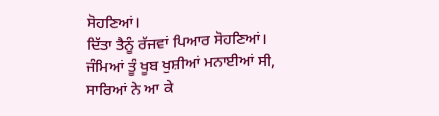ਸੋਹਣਿਆਂ।
ਦਿੱਤਾ ਤੈਨੂੰ ਰੱਜਵਾਂ ਪਿਆਰ ਸੋਹਣਿਆਂ।
ਜੰਮਿਆਂ ਤੂੰ ਖੂਬ ਖੁਸ਼ੀਆਂ ਮਨਾਈਆਂ ਸੀ,
ਸਾਰਿਆਂ ਨੇ ਆ ਕੇ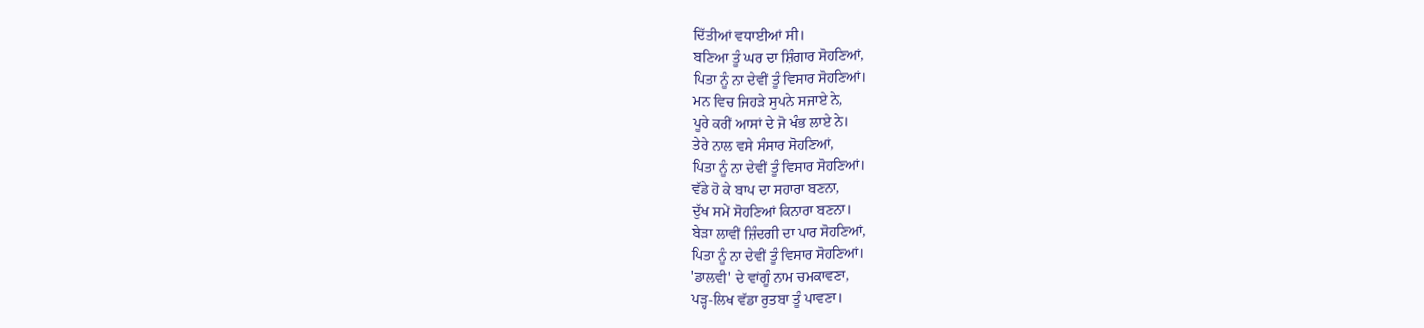ਦਿੱਤੀਆਂ ਵਧਾਈਆਂ ਸੀ।
ਬਣਿਆ ਤੂੰ ਘਰ ਦਾ ਸ਼ਿੰਗਾਰ ਸੋਹਣਿਆਂ,
ਪਿਤਾ ਨੂੰ ਨਾ ਦੇਵੀਂ ਤੂੰ ਵਿਸਾਰ ਸੋਹਣਿਆਂ।
ਮਨ ਵਿਚ ਜਿਹੜੇ ਸੁਪਨੇ ਸਜਾਏ ਨੇ,
ਪੂਰੇ ਕਰੀਂ ਆਸਾਂ ਦੇ ਜੋ ਖੰਭ ਲਾਏ ਨੇ।
ਤੇਰੇ ਨਾਲ ਵਸੇ ਸੰਸਾਰ ਸੋਹਣਿਆਂ,
ਪਿਤਾ ਨੂੰ ਨਾ ਦੇਵੀਂ ਤੂੰ ਵਿਸਾਰ ਸੋਹਣਿਆਂ।
ਵੱਡੇ ਹੋ ਕੇ ਬਾਪ ਦਾ ਸਹਾਰਾ ਬਣਨਾ,
ਦੁੱਖ ਸਮੇਂ ਸੋਹਣਿਆਂ ਕਿਨਾਰਾ ਬਣਨਾ।
ਬੇੜਾ ਲਾਵੀਂ ਜ਼ਿੰਦਗੀ ਦਾ ਪਾਰ ਸੋਹਣਿਆਂ,
ਪਿਤਾ ਨੂੰ ਨਾ ਦੇਵੀਂ ਤੂੰ ਵਿਸਾਰ ਸੋਹਣਿਆਂ।
'ਡਾਲਵੀ' ਦੇ ਵਾਂਗੂੰ ਨਾਮ ਚਮਕਾਵਣਾ,
ਪੜ੍ਹ-ਲਿਖ ਵੱਡਾ ਰੁਤਬਾ ਤੂੰ ਪਾਵਣਾ।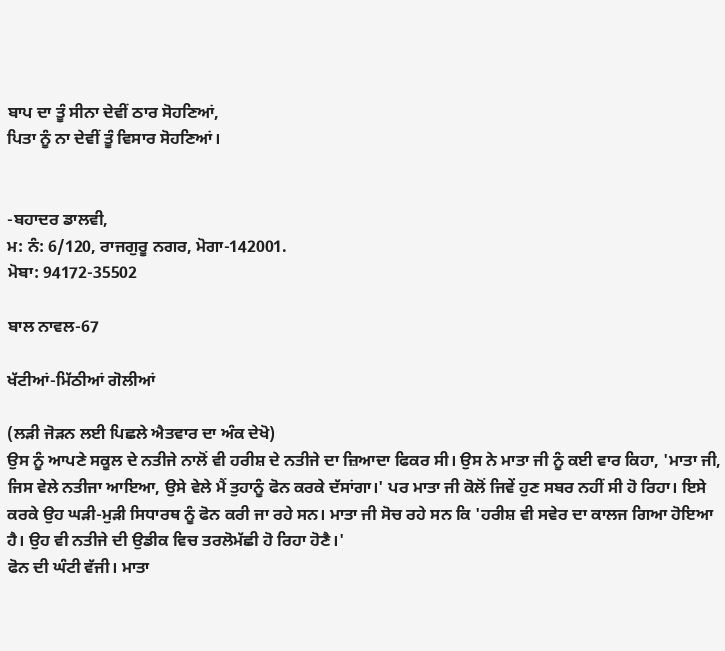ਬਾਪ ਦਾ ਤੂੰ ਸੀਨਾ ਦੇਵੀਂ ਠਾਰ ਸੋਹਣਿਆਂ,
ਪਿਤਾ ਨੂੰ ਨਾ ਦੇਵੀਂ ਤੂੰ ਵਿਸਾਰ ਸੋਹਣਿਆਂ।


-ਬਹਾਦਰ ਡਾਲਵੀ,
ਮ: ਨੰ: 6/120, ਰਾਜਗੁਰੂ ਨਗਰ, ਮੋਗਾ-142001.
ਮੋਬਾ: 94172-35502

ਬਾਲ ਨਾਵਲ-67

ਖੱਟੀਆਂ-ਮਿੱਠੀਆਂ ਗੋਲੀਆਂ

(ਲੜੀ ਜੋੜਨ ਲਈ ਪਿਛਲੇ ਐਤਵਾਰ ਦਾ ਅੰਕ ਦੇਖੋ)
ਉਸ ਨੂੰ ਆਪਣੇ ਸਕੂਲ ਦੇ ਨਤੀਜੇ ਨਾਲੋਂ ਵੀ ਹਰੀਸ਼ ਦੇ ਨਤੀਜੇ ਦਾ ਜ਼ਿਆਦਾ ਫਿਕਰ ਸੀ। ਉਸ ਨੇ ਮਾਤਾ ਜੀ ਨੂੰ ਕਈ ਵਾਰ ਕਿਹਾ, 'ਮਾਤਾ ਜੀ, ਜਿਸ ਵੇਲੇ ਨਤੀਜਾ ਆਇਆ, ਉਸੇ ਵੇਲੇ ਮੈਂ ਤੁਹਾਨੂੰ ਫੋਨ ਕਰਕੇ ਦੱਸਾਂਗਾ।' ਪਰ ਮਾਤਾ ਜੀ ਕੋਲੋਂ ਜਿਵੇਂ ਹੁਣ ਸਬਰ ਨਹੀਂ ਸੀ ਹੋ ਰਿਹਾ। ਇਸੇ ਕਰਕੇ ਉਹ ਘੜੀ-ਮੁੜੀ ਸਿਧਾਰਥ ਨੂੰ ਫੋਨ ਕਰੀ ਜਾ ਰਹੇ ਸਨ। ਮਾਤਾ ਜੀ ਸੋਚ ਰਹੇ ਸਨ ਕਿ 'ਹਰੀਸ਼ ਵੀ ਸਵੇਰ ਦਾ ਕਾਲਜ ਗਿਆ ਹੋਇਆ ਹੈ। ਉਹ ਵੀ ਨਤੀਜੇ ਦੀ ਉਡੀਕ ਵਿਚ ਤਰਲੋਮੱਛੀ ਹੋ ਰਿਹਾ ਹੋਣੈ।'
ਫੋਨ ਦੀ ਘੰਟੀ ਵੱਜੀ। ਮਾਤਾ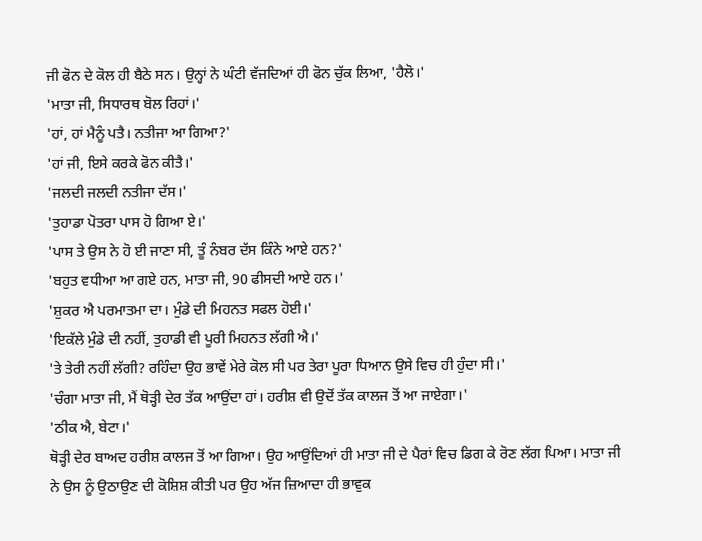ਜੀ ਫੋਨ ਦੇ ਕੋਲ ਹੀ ਬੈਠੇ ਸਨ। ਉਨ੍ਹਾਂ ਨੇ ਘੰਟੀ ਵੱਜਦਿਆਂ ਹੀ ਫੋਨ ਚੁੱਕ ਲਿਆ, 'ਹੈਲੋ।'
'ਮਾਤਾ ਜੀ, ਸਿਧਾਰਥ ਬੋਲ ਰਿਹਾਂ।'
'ਹਾਂ, ਹਾਂ ਮੈਨੂੰ ਪਤੈ। ਨਤੀਜਾ ਆ ਗਿਆ?'
'ਹਾਂ ਜੀ, ਇਸੇ ਕਰਕੇ ਫੋਨ ਕੀਤੈ।'
'ਜਲਦੀ ਜਲਦੀ ਨਤੀਜਾ ਦੱਸ।'
'ਤੁਹਾਡਾ ਪੋਤਰਾ ਪਾਸ ਹੋ ਗਿਆ ਏ।'
'ਪਾਸ ਤੇ ਉਸ ਨੇ ਹੋ ਈ ਜਾਣਾ ਸੀ, ਤੂੰ ਨੰਬਰ ਦੱਸ ਕਿੰਨੇ ਆਏ ਹਨ?'
'ਬਹੁਤ ਵਧੀਆ ਆ ਗਏ ਹਨ, ਮਾਤਾ ਜੀ, 90 ਫੀਸਦੀ ਆਏ ਹਨ।'
'ਸ਼ੁਕਰ ਐ ਪਰਮਾਤਮਾ ਦਾ। ਮੁੰਡੇ ਦੀ ਮਿਹਨਤ ਸਫਲ ਹੋਈ।'
'ਇਕੱਲੇ ਮੁੰਡੇ ਦੀ ਨਹੀਂ, ਤੁਹਾਡੀ ਵੀ ਪੂਰੀ ਮਿਹਨਤ ਲੱਗੀ ਐ।'
'ਤੇ ਤੇਰੀ ਨਹੀਂ ਲੱਗੀ? ਰਹਿੰਦਾ ਉਹ ਭਾਵੇਂ ਮੇਰੇ ਕੋਲ ਸੀ ਪਰ ਤੇਰਾ ਪੂਰਾ ਧਿਆਨ ਉਸੇ ਵਿਚ ਹੀ ਹੁੰਦਾ ਸੀ।'
'ਚੰਗਾ ਮਾਤਾ ਜੀ, ਮੈਂ ਥੋੜ੍ਹੀ ਦੇਰ ਤੱਕ ਆਉਂਦਾ ਹਾਂ। ਹਰੀਸ਼ ਵੀ ਉਦੋਂ ਤੱਕ ਕਾਲਜ ਤੋਂ ਆ ਜਾਏਗਾ।'
'ਠੀਕ ਐ, ਬੇਟਾ।'
ਥੋੜ੍ਹੀ ਦੇਰ ਬਾਅਦ ਹਰੀਸ਼ ਕਾਲਜ ਤੋਂ ਆ ਗਿਆ। ਉਹ ਆਉਂਦਿਆਂ ਹੀ ਮਾਤਾ ਜੀ ਦੇ ਪੈਰਾਂ ਵਿਚ ਡਿਗ ਕੇ ਰੋਣ ਲੱਗ ਪਿਆ। ਮਾਤਾ ਜੀ ਨੇ ਉਸ ਨੂੰ ਉਠਾਉਣ ਦੀ ਕੋਸ਼ਿਸ਼ ਕੀਤੀ ਪਰ ਉਹ ਅੱਜ ਜ਼ਿਆਦਾ ਹੀ ਭਾਵੁਕ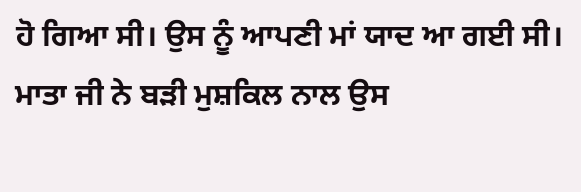ਹੋ ਗਿਆ ਸੀ। ਉਸ ਨੂੰ ਆਪਣੀ ਮਾਂ ਯਾਦ ਆ ਗਈ ਸੀ। ਮਾਤਾ ਜੀ ਨੇ ਬੜੀ ਮੁਸ਼ਕਿਲ ਨਾਲ ਉਸ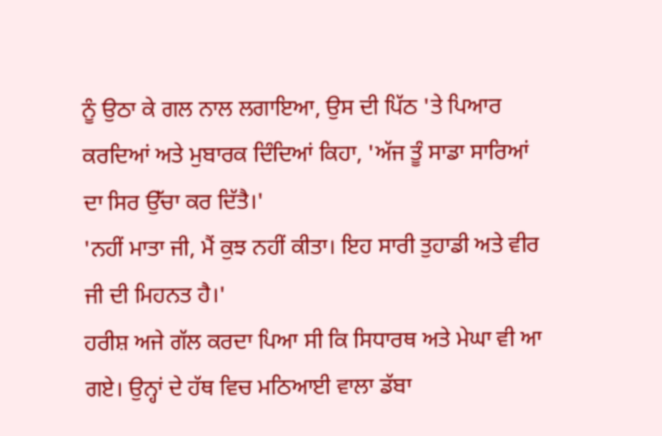ਨੂੰ ਉਠਾ ਕੇ ਗਲ ਨਾਲ ਲਗਾਇਆ, ਉਸ ਦੀ ਪਿੱਠ 'ਤੇ ਪਿਆਰ ਕਰਦਿਆਂ ਅਤੇ ਮੁਬਾਰਕ ਦਿੰਦਿਆਂ ਕਿਹਾ, 'ਅੱਜ ਤੂੰ ਸਾਡਾ ਸਾਰਿਆਂ ਦਾ ਸਿਰ ਉੱਚਾ ਕਰ ਦਿੱਤੈ।'
'ਨਹੀਂ ਮਾਤਾ ਜੀ, ਮੈਂ ਕੁਝ ਨਹੀਂ ਕੀਤਾ। ਇਹ ਸਾਰੀ ਤੁਹਾਡੀ ਅਤੇ ਵੀਰ ਜੀ ਦੀ ਮਿਹਨਤ ਹੈ।'
ਹਰੀਸ਼ ਅਜੇ ਗੱਲ ਕਰਦਾ ਪਿਆ ਸੀ ਕਿ ਸਿਧਾਰਥ ਅਤੇ ਮੇਘਾ ਵੀ ਆ ਗਏ। ਉਨ੍ਹਾਂ ਦੇ ਹੱਥ ਵਿਚ ਮਠਿਆਈ ਵਾਲਾ ਡੱਬਾ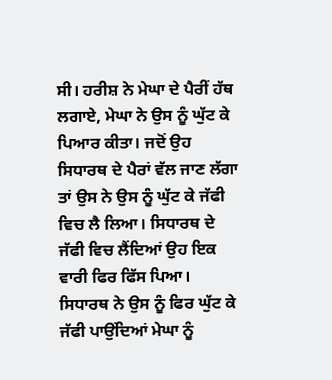ਸੀ। ਹਰੀਸ਼ ਨੇ ਮੇਘਾ ਦੇ ਪੈਰੀਂ ਹੱਥ ਲਗਾਏ, ਮੇਘਾ ਨੇ ਉਸ ਨੂੰ ਘੁੱਟ ਕੇ ਪਿਆਰ ਕੀਤਾ। ਜਦੋਂ ਉਹ ਸਿਧਾਰਥ ਦੇ ਪੈਰਾਂ ਵੱਲ ਜਾਣ ਲੱਗਾ ਤਾਂ ਉਸ ਨੇ ਉਸ ਨੂੰ ਘੁੱਟ ਕੇ ਜੱਫੀ ਵਿਚ ਲੈ ਲਿਆ। ਸਿਧਾਰਥ ਦੇ ਜੱਫੀ ਵਿਚ ਲੈਂਦਿਆਂ ਉਹ ਇਕ ਵਾਰੀ ਫਿਰ ਫਿੱਸ ਪਿਆ। ਸਿਧਾਰਥ ਨੇ ਉਸ ਨੂੰ ਫਿਰ ਘੁੱਟ ਕੇ ਜੱਫੀ ਪਾਉਂਦਿਆਂ ਮੇਘਾ ਨੂੰ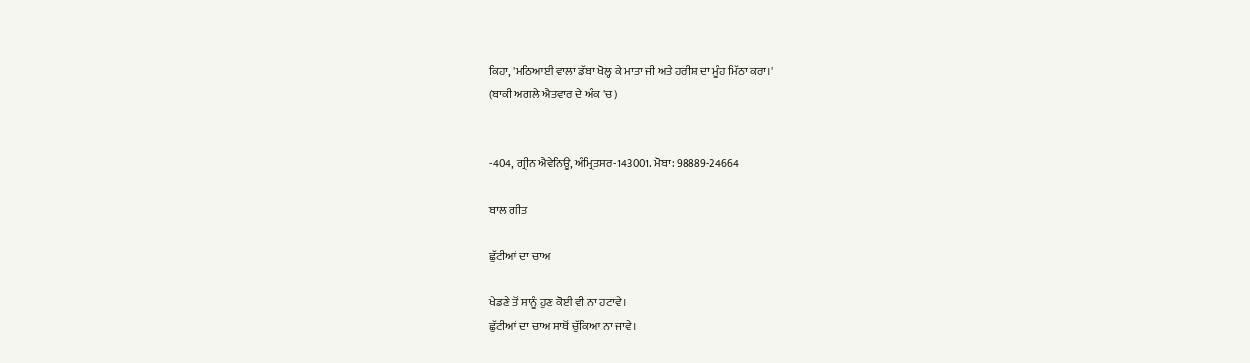ਕਿਹਾ, 'ਮਠਿਆਈ ਵਾਲਾ ਡੱਬਾ ਖੋਲ੍ਹ ਕੇ ਮਾਤਾ ਜੀ ਅਤੇ ਹਰੀਸ਼ ਦਾ ਮੂੰਹ ਮਿੱਠਾ ਕਰਾ।'
(ਬਾਕੀ ਅਗਲੇ ਐਤਵਾਰ ਦੇ ਅੰਕ 'ਚ)


-404, ਗ੍ਰੀਨ ਐਵੇਨਿਊ, ਅੰਮ੍ਰਿਤਸਰ-143001. ਮੋਬਾ: 98889-24664

ਬਾਲ ਗੀਤ

ਛੁੱਟੀਆਂ ਦਾ ਚਾਅ

ਖੇਡਣੇ ਤੋਂ ਸਾਨੂੰ ਹੁਣ ਕੋਈ ਵੀ ਨਾ ਹਟਾਵੇ।
ਛੁੱਟੀਆਂ ਦਾ ਚਾਅ ਸਾਥੋਂ ਚੁੱਕਿਆ ਨਾ ਜਾਵੇ।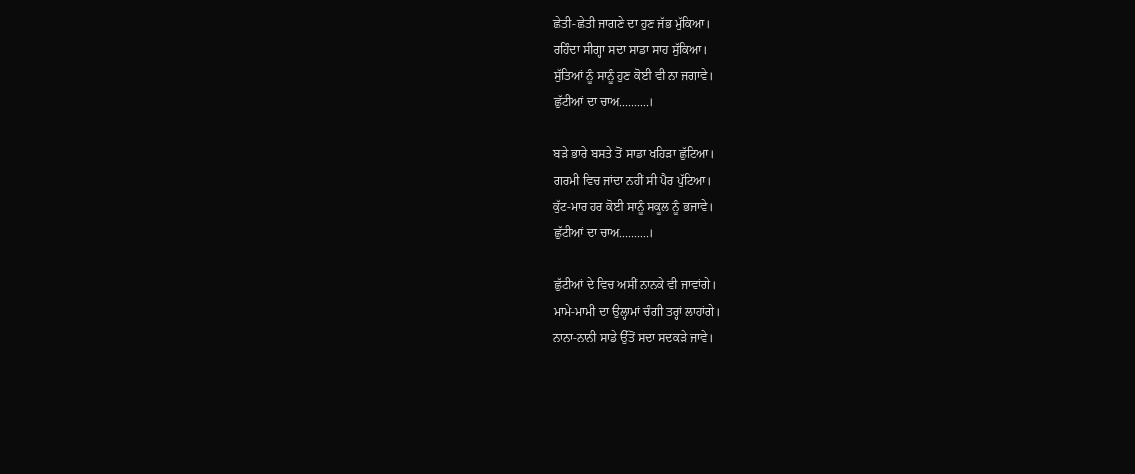ਛੇਤੀ-ਛੇਤੀ ਜਾਗਣੇ ਦਾ ਹੁਣ ਜੱਭ ਮੁੱਕਿਆ।
ਰਹਿੰਦਾ ਸੀਗ੍ਹਾ ਸਦਾ ਸਾਡਾ ਸਾਹ ਸੁੱਕਿਆ।
ਸੁੱਤਿਆਂ ਨੂੰ ਸਾਨੂੰ ਹੁਣ ਕੋਈ ਵੀ ਨਾ ਜਗਾਵੇ।
ਛੁੱਟੀਆਂ ਦਾ ਚਾਅ..........।

ਬੜੇ ਭਾਰੇ ਬਸਤੇ ਤੋਂ ਸਾਡਾ ਖਹਿੜਾ ਛੁੱਟਿਆ।
ਗਰਮੀ ਵਿਚ ਜਾਂਦਾ ਨਹੀਂ ਸੀ ਪੈਰ ਪੁੱਟਿਆ।
ਕੁੱਟ-ਮਾਰ ਹਰ ਕੋਈ ਸਾਨੂੰ ਸਕੂਲ ਨੂੰ ਭਜਾਵੇ।
ਛੁੱਟੀਆਂ ਦਾ ਚਾਅ..........।

ਛੁੱਟੀਆਂ ਦੇ ਵਿਚ ਅਸੀਂ ਨਾਨਕੇ ਵੀ ਜਾਵਾਂਗੇ।
ਮਾਮੇ-ਮਾਮੀ ਦਾ ਉਲ੍ਹਾਮਾਂ ਚੰਗੀ ਤਰ੍ਹਾਂ ਲਾਹਾਂਗੇ।
ਨਾਨਾ-ਨਾਨੀ ਸਾਡੇ ਉੱਤੋਂ ਸਦਾ ਸਦਕੜੇ ਜਾਵੇ।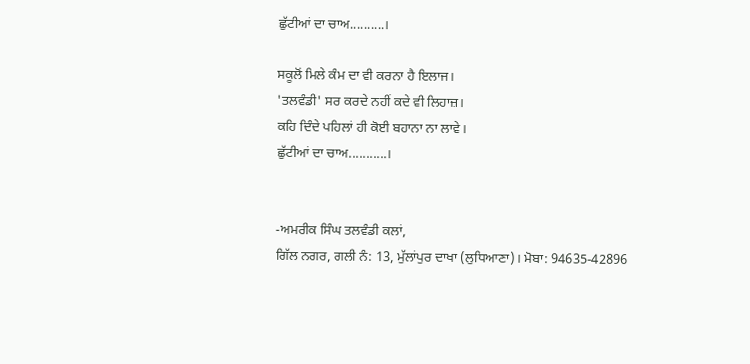ਛੁੱਟੀਆਂ ਦਾ ਚਾਅ..........।

ਸਕੂਲੋਂ ਮਿਲੇ ਕੰਮ ਦਾ ਵੀ ਕਰਨਾ ਹੈ ਇਲਾਜ।
'ਤਲਵੰਡੀ' ਸਰ ਕਰਦੇ ਨਹੀਂ ਕਦੇ ਵੀ ਲਿਹਾਜ਼।
ਕਹਿ ਦਿੰਦੇ ਪਹਿਲਾਂ ਹੀ ਕੋਈ ਬਹਾਨਾ ਨਾ ਲਾਵੇ।
ਛੁੱਟੀਆਂ ਦਾ ਚਾਅ...........।


-ਅਮਰੀਕ ਸਿੰਘ ਤਲਵੰਡੀ ਕਲਾਂ,
ਗਿੱਲ ਨਗਰ, ਗਲੀ ਨੰ: 13, ਮੁੱਲਾਂਪੁਰ ਦਾਖਾ (ਲੁਧਿਆਣਾ)। ਮੋਬਾ: 94635-42896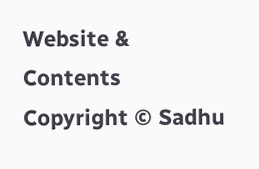Website & Contents Copyright © Sadhu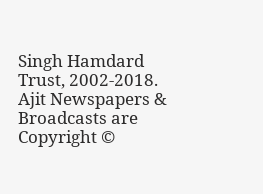Singh Hamdard Trust, 2002-2018.
Ajit Newspapers & Broadcasts are Copyright ©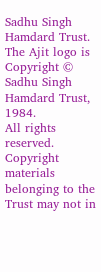Sadhu Singh Hamdard Trust.
The Ajit logo is Copyright © Sadhu Singh Hamdard Trust, 1984.
All rights reserved. Copyright materials belonging to the Trust may not in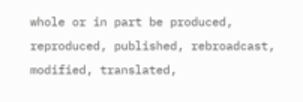whole or in part be produced, reproduced, published, rebroadcast, modified, translated,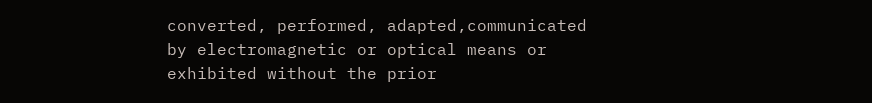converted, performed, adapted,communicated by electromagnetic or optical means or exhibited without the prior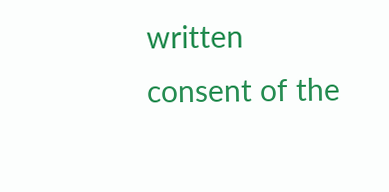written consent of the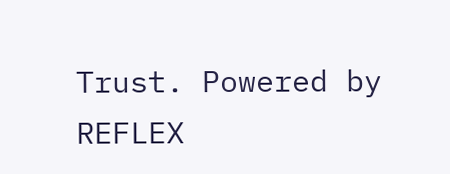Trust. Powered by REFLEX